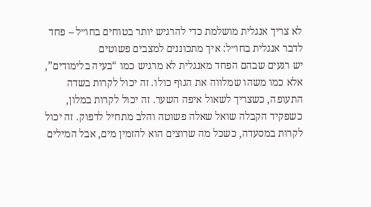לא צריך אנגלית מושלמת כדי להרגיש יותר בטוחים בחו״ל – פחד לדבר אנגלית בחו״ל: איך מתכוננים למצבים פשוטים
יש רגעים שבהם הפחד מאנגלית לא מרגיש כמו “בעיה בלימודים”, אלא כמו משהו שמלווה את הגוף כולו. זה יכול לקרות בשדה התעופה, כשצריך לשאול איפה השער. זה יכול לקרות במלון, כשפקיד הקבלה שואל שאלה פשוטה והלב מתחיל לדפוק. זה יכול לקרות במסעדה, כשכל מה שרוצים הוא להזמין מים, אבל המילים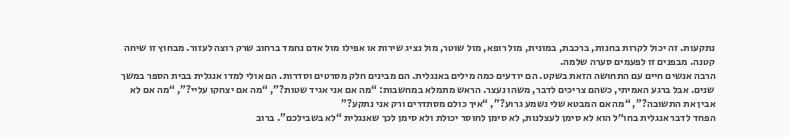נתקעות. זה יכול לקרות בחנות, ברכבת, במונית, מול רופא, מול שוטר, מול נציג שירות או אפילו מול אדם נחמד ברחוב שרק רוצה לעזור. מבחוץ זו שיחה קטנה. מבפנים זו לפעמים סערה שלמה.
הרבה אנשים חיים עם התחושה הזאת בשקט. הם יודעים כמה מילים באנגלית. הם מבינים חלק מסרטים וסדרות. הם אולי למדו אנגלית בבית הספר במשך שנים. אבל ברגע האמיתי, כשהם צריכים לדבר, משהו נעצר. הראש מתמלא במחשבות: “מה אם אני אגיד שטות?”, “מה אם יצחקו עליי?”, “מה אם לא אבין את התשובה?”, “מה אם המבטא שלי נשמע גרוע?”, “איך כולם מסתדרים ורק אני נתקע?”
הפחד לדבר אנגלית בחו״ל הוא לא סימן לעצלנות, לא סימן לחוסר יכולת ולא סימן לכך שאנגלית “לא בשבילכם”. ברוב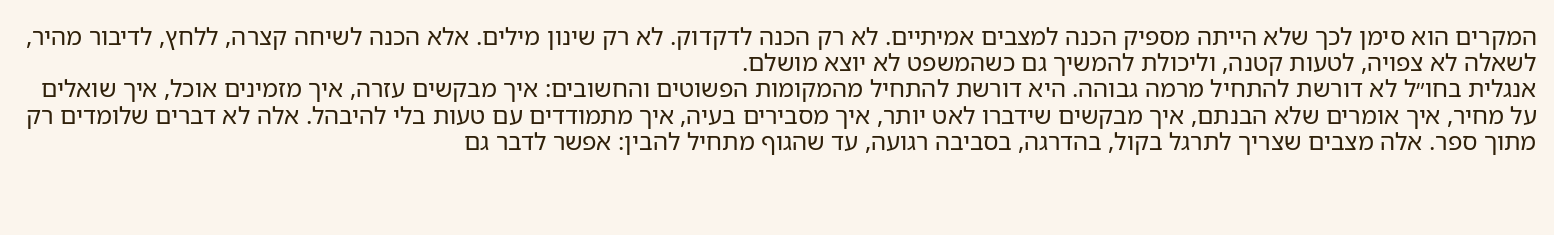המקרים הוא סימן לכך שלא הייתה מספיק הכנה למצבים אמיתיים. לא רק הכנה לדקדוק. לא רק שינון מילים. אלא הכנה לשיחה קצרה, ללחץ, לדיבור מהיר, לשאלה לא צפויה, לטעות קטנה, וליכולת להמשיך גם כשהמשפט לא יוצא מושלם.
אנגלית בחו״ל לא דורשת להתחיל מרמה גבוהה. היא דורשת להתחיל מהמקומות הפשוטים והחשובים: איך מבקשים עזרה, איך מזמינים אוכל, איך שואלים על מחיר, איך אומרים שלא הבנתם, איך מבקשים שידברו לאט יותר, איך מסבירים בעיה, איך מתמודדים עם טעות בלי להיבהל. אלה לא דברים שלומדים רק מתוך ספר. אלה מצבים שצריך לתרגל בקול, בהדרגה, בסביבה רגועה, עד שהגוף מתחיל להבין: אפשר לדבר גם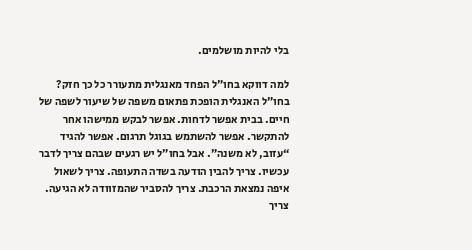בלי להיות מושלמים.

למה דווקא בחו״ל הפחד מאנגלית מתעורר כל כך חזק?
בחו״ל האנגלית הופכת פתאום משפה של שיעור לשפה של חיים. בבית אפשר לדחות. אפשר לבקש ממישהו אחר להתקשר. אפשר להשתמש בגוגל תרגום. אפשר להגיד “עזוב, לא משנה”. אבל בחו״ל יש רגעים שבהם צריך לדבר עכשיו. צריך להבין הודעה בשדה התעופה. צריך לשאול איפה נמצאת הרכבת. צריך להסביר שהמזוודה לא הגיעה. צריך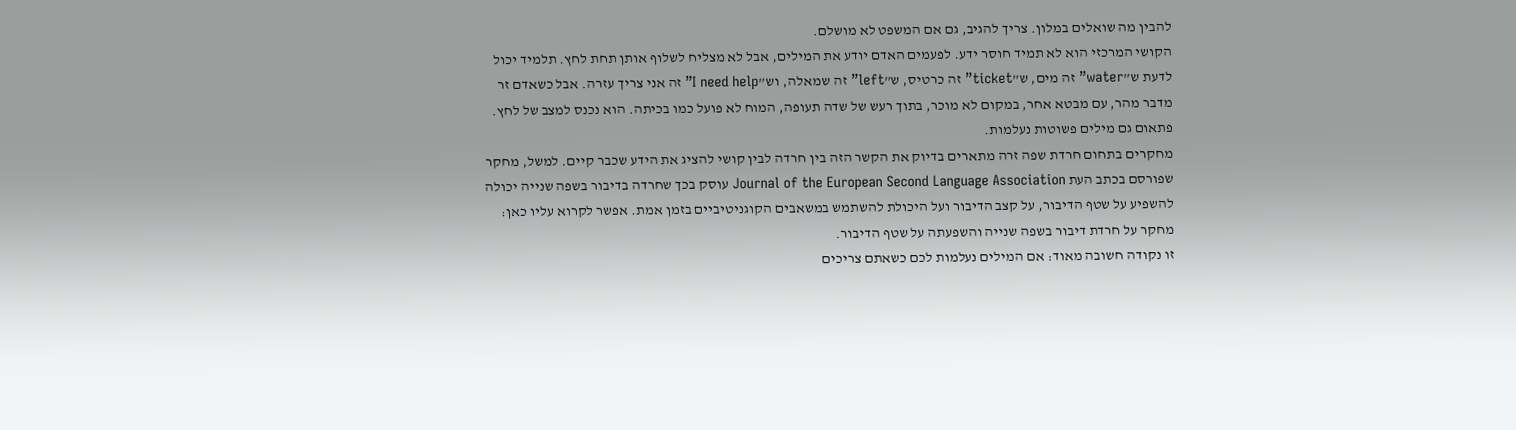להבין מה שואלים במלון. צריך להגיב, גם אם המשפט לא מושלם.
הקושי המרכזי הוא לא תמיד חוסר ידע. לפעמים האדם יודע את המילים, אבל לא מצליח לשלוף אותן תחת לחץ. תלמיד יכול לדעת ש”water” זה מים, ש”ticket” זה כרטיס, ש”left” זה שמאלה, וש”I need help” זה אני צריך עזרה. אבל כשאדם זר מדבר מהר, עם מבטא אחר, במקום לא מוכר, בתוך רעש של שדה תעופה, המוח לא פועל כמו בכיתה. הוא נכנס למצב של לחץ. פתאום גם מילים פשוטות נעלמות.
מחקרים בתחום חרדת שפה זרה מתארים בדיוק את הקשר הזה בין חרדה לבין קושי להציג את הידע שכבר קיים. למשל, מחקר שפורסם בכתב העת Journal of the European Second Language Association עוסק בכך שחרדה בדיבור בשפה שנייה יכולה להשפיע על שטף הדיבור, על קצב הדיבור ועל היכולת להשתמש במשאבים הקוגניטיביים בזמן אמת. אפשר לקרוא עליו כאן: מחקר על חרדת דיבור בשפה שנייה והשפעתה על שטף הדיבור.
זו נקודה חשובה מאוד: אם המילים נעלמות לכם כשאתם צריכים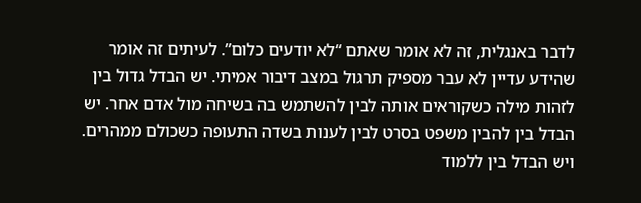לדבר באנגלית, זה לא אומר שאתם “לא יודעים כלום”. לעיתים זה אומר שהידע עדיין לא עבר מספיק תרגול במצב דיבור אמיתי. יש הבדל גדול בין לזהות מילה כשקוראים אותה לבין להשתמש בה בשיחה מול אדם אחר. יש הבדל בין להבין משפט בסרט לבין לענות בשדה התעופה כשכולם ממהרים. ויש הבדל בין ללמוד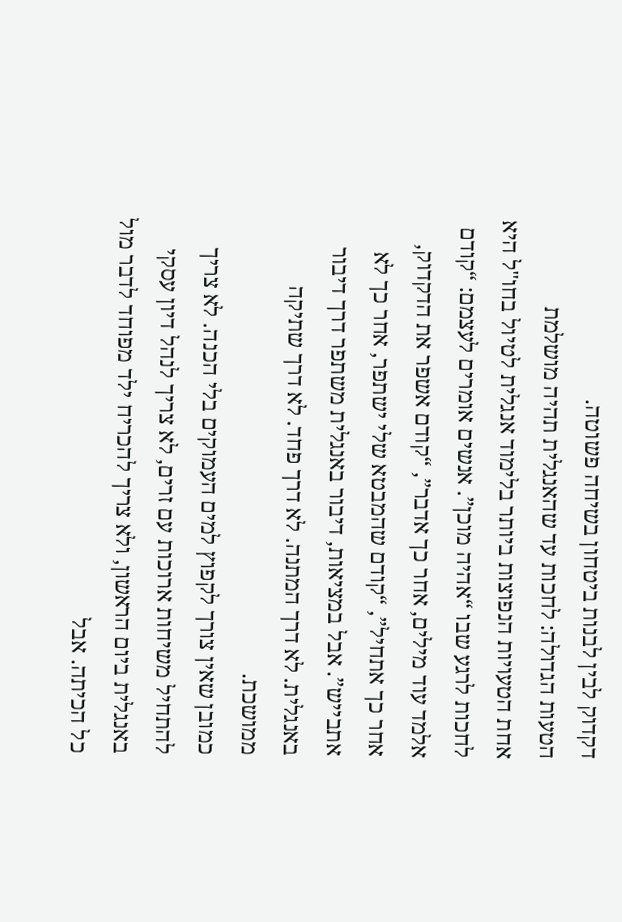דקדוק לבין לבנות ביטחון בשיחה פשוטה.
הטעות הגדולה: לחכות עד שהאנגלית תהיה מושלמת
אחת הטעויות הנפוצות ביותר בלימוד אנגלית לטיול בחו"ל היא לחכות לרגע שבו “אהיה מוכן”. אנשים אומרים לעצמם: “קודם אלמד עוד מילים, אחר כך אדבר”, “קודם אשפר את הדקדוק, אחר כך אתחיל”, “קודם שהמבטא שלי ישתפר, אחר כך לא אתבייש”. אבל במציאות, דיבור באנגלית משתפר דרך דיבור באנגלית. לא דרך המתנה. לא דרך פחד. לא דרך שתיקה ממושכת.
כמובן שאין צורך לקפוץ למים העמוקים בלי הכנה. לא צריך להתחיל משיחות ארוכות עם זרים, לא צריך לנהל דיון עסקי באנגלית ביום הראשון, ולא צריך להכריח ילד מפוחד לדבר מול כל הכיתה. אבל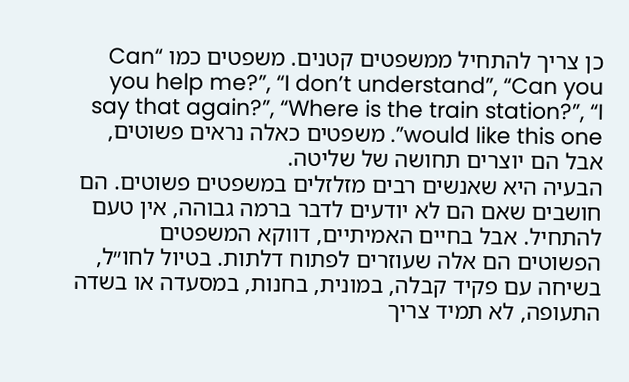כן צריך להתחיל ממשפטים קטנים. משפטים כמו “Can you help me?”, “I don’t understand”, “Can you say that again?”, “Where is the train station?”, “I would like this one”. משפטים כאלה נראים פשוטים, אבל הם יוצרים תחושה של שליטה.
הבעיה היא שאנשים רבים מזלזלים במשפטים פשוטים. הם חושבים שאם הם לא יודעים לדבר ברמה גבוהה, אין טעם להתחיל. אבל בחיים האמיתיים, דווקא המשפטים הפשוטים הם אלה שעוזרים לפתוח דלתות. בטיול לחו״ל, בשיחה עם פקיד קבלה, במונית, בחנות, במסעדה או בשדה התעופה, לא תמיד צריך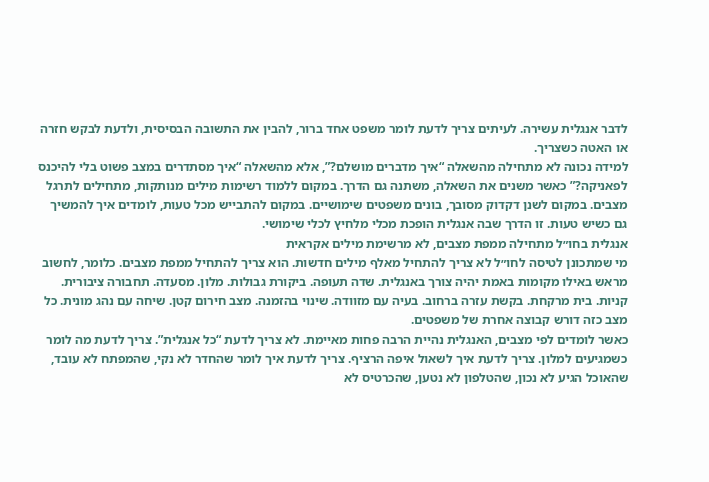לדבר אנגלית עשירה. לעיתים צריך לדעת לומר משפט אחד ברור, להבין את התשובה הבסיסית, ולדעת לבקש חזרה או האטה כשצריך.
למידה נכונה לא מתחילה מהשאלה “איך מדברים מושלם?”, אלא מהשאלה “איך מסתדרים במצב פשוט בלי להיכנס לפאניקה?” כאשר משנים את השאלה, משתנה גם הדרך. במקום ללמוד רשימות מילים מנותקות, מתחילים לתרגל מצבים. במקום לשנן דקדוק מסובך, בונים משפטים שימושיים. במקום להתבייש מכל טעות, לומדים איך להמשיך גם כשיש טעות. זו הדרך שבה אנגלית הופכת מכלי מלחיץ לכלי שימושי.
אנגלית בחו״ל מתחילה ממפת מצבים, לא מרשימת מילים אקראית
מי שמתכונן לטיסה לחו״ל לא צריך להתחיל מאלף מילים חדשות. הוא צריך להתחיל ממפת מצבים. כלומר, לחשוב מראש באילו מקומות באמת יהיה צורך באנגלית. שדה תעופה. ביקורת גבולות. מלון. מסעדה. תחבורה ציבורית. קניות. בית מרקחת. בקשת עזרה ברחוב. בעיה עם מזוודה. שינוי בהזמנה. מצב חירום קטן. שיחה עם נהג מונית. כל מצב כזה דורש קבוצה אחרת של משפטים.
כאשר לומדים לפי מצבים, האנגלית נהיית הרבה פחות מאיימת. לא צריך לדעת “כל אנגלית”. צריך לדעת מה לומר כשמגיעים למלון. צריך לדעת איך לשאול איפה הרציף. צריך לדעת איך לומר שהחדר לא נקי, שהמפתח לא עובד, שהאוכל הגיע לא נכון, שהטלפון לא נטען, שהכרטיס לא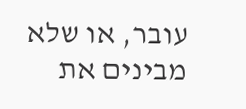עובר, או שלא מבינים את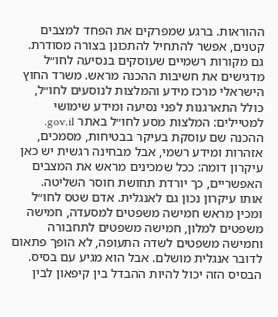ההוראות. ברגע שמפרקים את הפחד למצבים קטנים, אפשר להתחיל להתכונן בצורה מסודרת.
גם מקורות רשמיים שעוסקים בנסיעה לחו״ל מדגישים את חשיבות ההכנה מראש. משרד החוץ הישראלי מרכז מידע והמלצות לנוסעים לחו״ל, כולל התארגנות לפני נסיעה ומידע שימושי למטיילים: המלצות מסע לחו״ל באתר gov.il. ההכנה שם עוסקת בעיקר בבטיחות, מסמכים, אזהרות ומידע רשמי, אבל מבחינה רגשית יש כאן עיקרון דומה: ככל שמכינים מראש את המצבים האפשריים, כך יורדת תחושת חוסר השליטה.
אותו עיקרון נכון גם לאנגלית. אדם שטס לחו״ל ומכין מראש חמישה משפטים למסעדה, חמישה משפטים למלון, חמישה משפטים לתחבורה וחמישה משפטים לשדה התעופה, לא הופך פתאום לדובר אנגלית מושלם. אבל הוא מגיע עם בסיס. הבסיס הזה יכול להיות ההבדל בין קיפאון לבין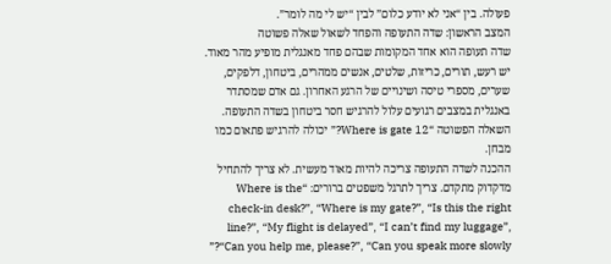פעולה. בין “אני לא יודע כלום” לבין “יש לי מה לומר”.
המצב הראשון: שדה התעופה והפחד לשאול שאלה פשוטה
שדה תעופה הוא אחד המקומות שבהם פחד מאנגלית מופיע מהר מאוד. יש רעש, תורים, כריזות, שלטים, אנשים ממהרים, ביטחון, דלפקים, שערים, מספרי טיסה ושינויים של הרגע האחרון. גם אדם שמסתדר באנגלית במצבים רגועים עלול להרגיש חסר ביטחון בשדה התעופה. השאלה הפשוטה “Where is gate 12?” יכולה להרגיש פתאום כמו מבחן.
ההכנה לשדה התעופה צריכה להיות מאוד מעשית. לא צריך להתחיל מדקדוק מתקדם. צריך לתרגל משפטים ברורים: “Where is the check-in desk?”, “Where is my gate?”, “Is this the right line?”, “My flight is delayed”, “I can’t find my luggage”, “Can you help me, please?”, “Can you speak more slowly?”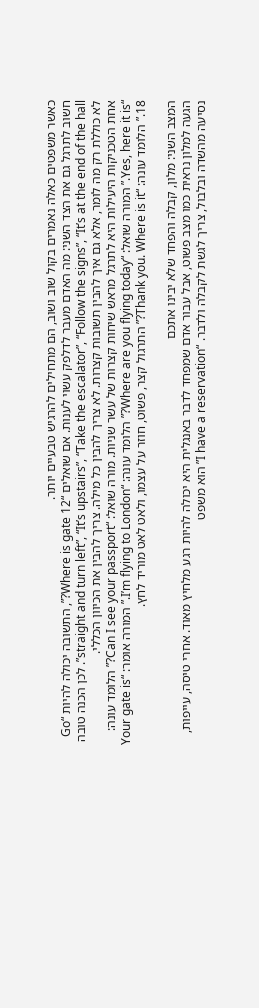כאשר משפטים כאלה נאמרים בקול שוב ושוב, הם מתחילים להרגיש טבעיים יותר.
חשוב לתרגל גם את הצד השני: מה האדם מעבר לדלפק עשוי לענות. אם שואלים “Where is gate 12?”, התשובה יכולה להיות “Go straight and turn left”, “It’s upstairs”, “Take the escalator”, “Follow the signs”, “It’s at the end of the hall”. לכן הכנה טובה לא כוללת רק מה לומר, אלא גם איך להבין תשובות קצרות. לא צריך להבין כל מילה. צריך להבין את הכיוון הכללי.
אחת הטכניקות היעילות היא לתרגל מראש שיחות קצרות של עשר שניות. מורה שואל: “Can I see your passport?” הלומד עונה: “Yes, here it is.” המורה שואל: “Where are you flying today?” הלומד עונה: “I’m flying to London.” המורה אומר: “Your gate is 18.” הלומד עונה: “Thank you. Where is it?” התרגול קצר, פשוט, חוזר על עצמו, ולאט לאט מוריד לחץ.

המצב השני: מלון, קבלה והפחד שלא יבינו אתכם
הגעה למלון נראית כמו מצב פשוט, אבל עבור אדם שמפחד לדבר באנגלית היא יכולה להיות רגע מלחיץ מאוד. אחרי טיסה, עייפות, נסיעה מהשדה ובלבול, צריך לגשת לקבלה ולדבר. “I have a reservation” הוא משפט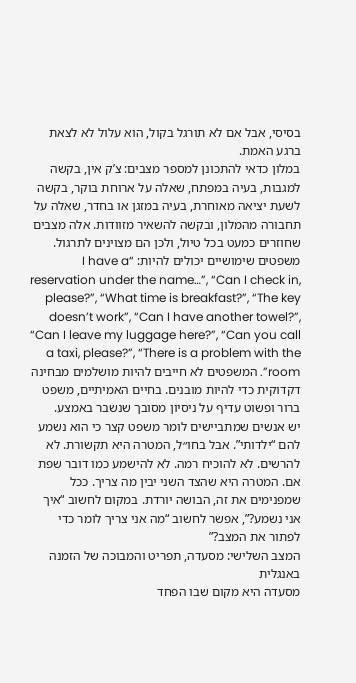בסיסי, אבל אם לא תורגל בקול, הוא עלול לא לצאת ברגע האמת.
במלון כדאי להתכונן למספר מצבים: צ’ק אין, בקשה למגבות, בעיה במפתח, שאלה על ארוחת בוקר, בקשה לשעת יציאה מאוחרת, בעיה במזגן או בחדר, שאלה על תחבורה מהמלון, ובקשה להשאיר מזוודות. אלה מצבים שחוזרים כמעט בכל טיול, ולכן הם מצוינים לתרגול.
משפטים שימושיים יכולים להיות: “I have a reservation under the name…”, “Can I check in, please?”, “What time is breakfast?”, “The key doesn’t work”, “Can I have another towel?”, “Can I leave my luggage here?”, “Can you call a taxi, please?”, “There is a problem with the room”. המשפטים לא חייבים להיות מושלמים מבחינה דקדוקית כדי להיות מובנים. בחיים האמיתיים, משפט ברור ופשוט עדיף על ניסיון מסובך שנשבר באמצע.
יש אנשים שמתביישים לומר משפט קצר כי הוא נשמע להם “ילדותי”. אבל בחו״ל, המטרה היא תקשורת. לא להרשים. לא להוכיח רמה. לא להישמע כמו דובר שפת אם. המטרה היא שהצד השני יבין מה צריך. ככל שמפנימים את זה, הבושה יורדת. במקום לחשוב “איך אני נשמע?”, אפשר לחשוב “מה אני צריך לומר כדי לפתור את המצב?”
המצב השלישי: מסעדה, תפריט והמבוכה של הזמנה באנגלית
מסעדה היא מקום שבו הפחד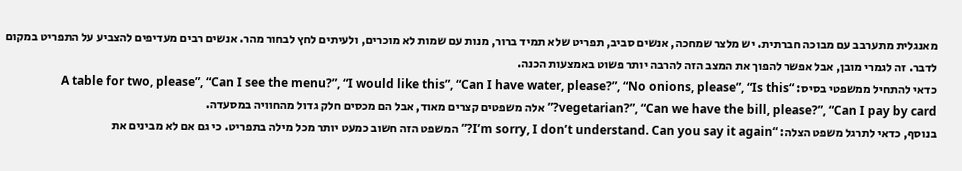מאנגלית מתערבב עם מבוכה חברתית. יש מלצר שמחכה, אנשים סביב, תפריט שלא תמיד ברור, מנות עם שמות לא מוכרים, ולעיתים לחץ לבחור מהר. אנשים רבים מעדיפים להצביע על התפריט במקום לדבר. זה לגמרי מובן, אבל אפשר להפוך את המצב הזה להרבה יותר פשוט באמצעות הכנה.
כדאי להתחיל ממשפטי בסיס: “A table for two, please”, “Can I see the menu?”, “I would like this”, “Can I have water, please?”, “No onions, please”, “Is this vegetarian?”, “Can we have the bill, please?”, “Can I pay by card?” אלה משפטים קצרים מאוד, אבל הם מכסים חלק גדול מהחוויה במסעדה.
בנוסף, כדאי לתרגל משפט הצלה: “I’m sorry, I don’t understand. Can you say it again?” המשפט הזה חשוב כמעט יותר מכל מילה בתפריט. כי גם אם לא מבינים את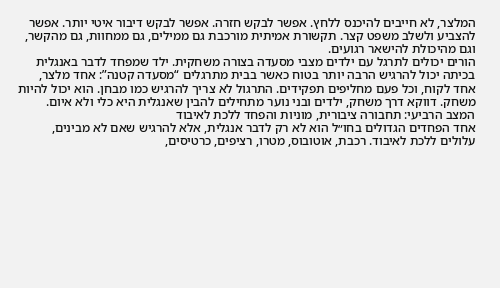המלצר, לא חייבים להיכנס ללחץ. אפשר לבקש חזרה. אפשר לבקש דיבור איטי יותר. אפשר להצביע ולשלב משפט קצר. תקשורת אמיתית מורכבת גם ממילים, גם ממחוות, גם מהקשר, וגם מהיכולת להישאר רגועים.
הורים יכולים לתרגל עם ילדים מצבי מסעדה בצורה משחקית. ילד שמפחד לדבר באנגלית בכיתה יכול להרגיש הרבה יותר בטוח כאשר בבית מתרגלים “מסעדה קטנה”: אחד מלצר, אחד לקוח, וכל פעם מחליפים תפקידים. התרגול לא צריך להרגיש כמו מבחן. הוא יכול להיות משחק. דווקא דרך משחק, ילדים ובני נוער מתחילים להבין שאנגלית היא כלי ולא איום.
המצב הרביעי: תחבורה ציבורית, מוניות והפחד ללכת לאיבוד
אחד הפחדים הגדולים בחו״ל הוא לא רק לדבר אנגלית, אלא להרגיש שאם לא מבינים, עלולים ללכת לאיבוד. רכבת, אוטובוס, מטרו, רציפים, כרטיסים,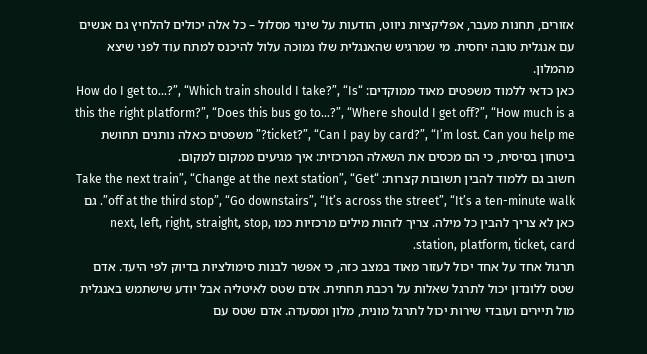אזורים, תחנות מעבר, אפליקציות ניווט, הודעות על שינוי מסלול – כל אלה יכולים להלחיץ גם אנשים עם אנגלית טובה יחסית. מי שמרגיש שהאנגלית שלו נמוכה עלול להיכנס למתח עוד לפני שיצא מהמלון.
כאן כדאי ללמוד משפטים מאוד ממוקדים: “How do I get to…?”, “Which train should I take?”, “Is this the right platform?”, “Does this bus go to…?”, “Where should I get off?”, “How much is a ticket?”, “Can I pay by card?”, “I’m lost. Can you help me?” משפטים כאלה נותנים תחושת ביטחון בסיסית, כי הם מכסים את השאלה המרכזית: איך מגיעים ממקום למקום.
חשוב גם ללמוד להבין תשובות קצרות: “Take the next train”, “Change at the next station”, “Get off at the third stop”, “Go downstairs”, “It’s across the street”, “It’s a ten-minute walk”. גם כאן לא צריך להבין כל מילה. צריך לזהות מילים מרכזיות כמו next, left, right, straight, stop, station, platform, ticket, card.
תרגול אחד על אחד יכול לעזור מאוד במצב כזה, כי אפשר לבנות סימולציות בדיוק לפי היעד. אדם שטס ללונדון יכול לתרגל שאלות על רכבת תחתית. אדם שטס לאיטליה אבל יודע שישתמש באנגלית מול תיירים ועובדי שירות יכול לתרגל מונית, מלון ומסעדה. אדם שטס עם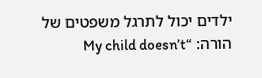ילדים יכול לתרגל משפטים של הורה: “My child doesn’t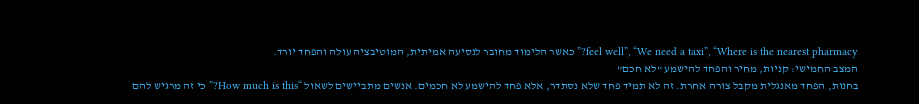feel well”, “We need a taxi”, “Where is the nearest pharmacy?” כאשר הלימוד מחובר לנסיעה אמיתית, המוטיבציה עולה והפחד יורד.
המצב החמישי: קניות, מחיר והפחד להישמע “לא חכם”
בחנות, הפחד מאנגלית מקבל צורה אחרת. זה לא תמיד פחד שלא נסתדר, אלא פחד להישמע לא חכמים. אנשים מתביישים לשאול “How much is this?” כי זה מרגיש להם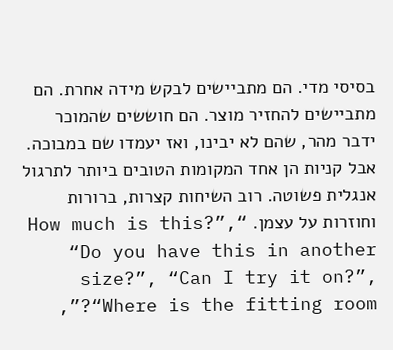בסיסי מדי. הם מתביישים לבקש מידה אחרת. הם מתביישים להחזיר מוצר. הם חוששים שהמוכר ידבר מהר, שהם לא יבינו, ואז יעמדו שם במבוכה.
אבל קניות הן אחד המקומות הטובים ביותר לתרגול אנגלית פשוטה. רוב השיחות קצרות, ברורות וחוזרות על עצמן. “How much is this?”, “Do you have this in another size?”, “Can I try it on?”, “Where is the fitting room?”,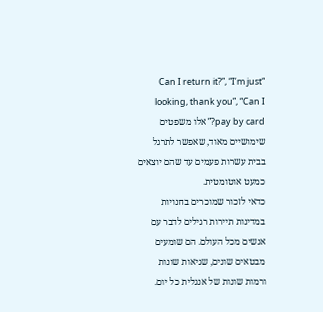“Can I return it?”, “I’m just looking, thank you”, “Can I pay by card?” אלו משפטים שימושיים מאוד, שאפשר לתרגל בבית עשרות פעמים עד שהם יוצאים כמעט אוטומטית.
כדאי לזכור שמוכרים בחנויות במדינות תיירות רגילים לדבר עם אנשים מכל העולם. הם שומעים מבטאים שונים, שגיאות שונות ורמות שונות של אנגלית כל יום.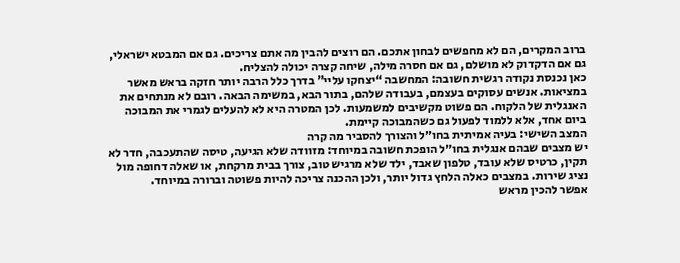ברוב המקרים, הם לא מחפשים לבחון אתכם. הם רוצים להבין מה אתם צריכים. גם אם המבטא ישראלי, גם אם הדקדוק לא מושלם, גם אם חסרה מילה, שיחה קצרה יכולה להצליח.
כאן נכנסת נקודה רגשית חשובה: המחשבה “יצחקו עליי” בדרך כלל הרבה יותר חזקה בראש מאשר במציאות. אנשים עסוקים בעצמם, בעבודה שלהם, בתור הבא, במשימה הבאה. רובם לא מנתחים את האנגלית של הלקוח. הם פשוט מקשיבים למשמעות. לכן המטרה היא לא להעלים לגמרי את המבוכה ביום אחד, אלא ללמוד לפעול גם כשהמבוכה קיימת.
המצב השישי: בעיה אמיתית בחו״ל והצורך להסביר מה קרה
יש מצבים שבהם אנגלית בחו״ל הופכת חשובה במיוחד: מזוודה שלא הגיעה, טיסה שהתעכבה, חדר לא תקין, כרטיס שלא עובד, טלפון שאבד, ילד שלא מרגיש טוב, צורך בבית מרקחת, או שאלה דחופה מול נציג שירות. במצבים כאלה הלחץ גדול יותר, ולכן ההכנה צריכה להיות פשוטה וברורה במיוחד.
אפשר להכין מראש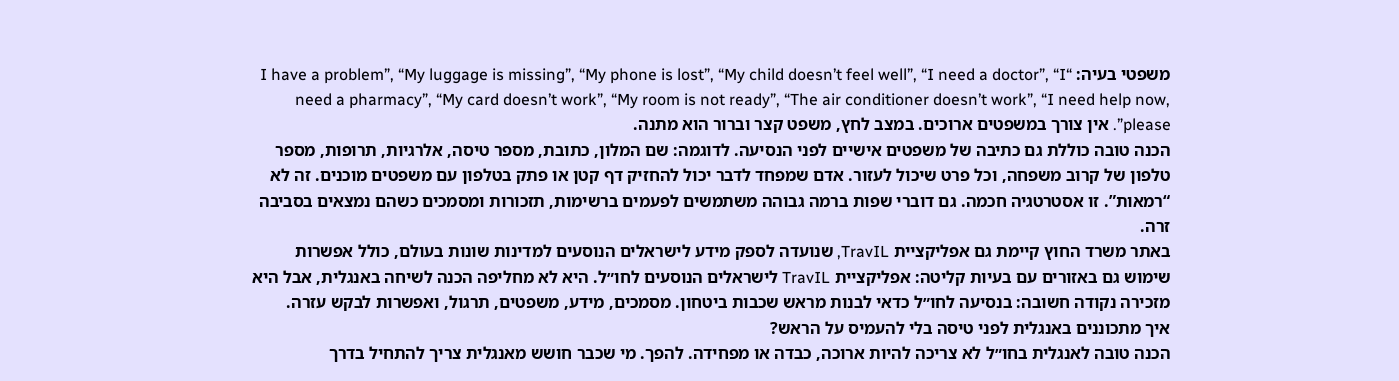משפטי בעיה: “I have a problem”, “My luggage is missing”, “My phone is lost”, “My child doesn’t feel well”, “I need a doctor”, “I need a pharmacy”, “My card doesn’t work”, “My room is not ready”, “The air conditioner doesn’t work”, “I need help now, please”. אין צורך במשפטים ארוכים. במצב לחץ, משפט קצר וברור הוא מתנה.
הכנה טובה כוללת גם כתיבה של משפטים אישיים לפני הנסיעה. לדוגמה: שם המלון, כתובת, מספר טיסה, אלרגיות, תרופות, מספר טלפון של קרוב משפחה, וכל פרט שיכול לעזור. אדם שמפחד לדבר יכול להחזיק דף קטן או פתק בטלפון עם משפטים מוכנים. זה לא “רמאות”. זו אסטרטגיה חכמה. גם דוברי שפות ברמה גבוהה משתמשים לפעמים ברשימות, תזכורות ומסמכים כשהם נמצאים בסביבה זרה.
באתר משרד החוץ קיימת גם אפליקציית TravIL, שנועדה לספק מידע לישראלים הנוסעים למדינות שונות בעולם, כולל אפשרות שימוש גם באזורים עם בעיות קליטה: אפליקציית TravIL לישראלים הנוסעים לחו״ל. היא לא מחליפה הכנה לשיחה באנגלית, אבל היא מזכירה נקודה חשובה: בנסיעה לחו״ל כדאי לבנות מראש שכבות ביטחון. מסמכים, מידע, משפטים, תרגול, ואפשרות לבקש עזרה.
איך מתכוננים באנגלית לפני טיסה בלי להעמיס על הראש?
הכנה טובה לאנגלית בחו״ל לא צריכה להיות ארוכה, כבדה או מפחידה. להפך. מי שכבר חושש מאנגלית צריך להתחיל בדרך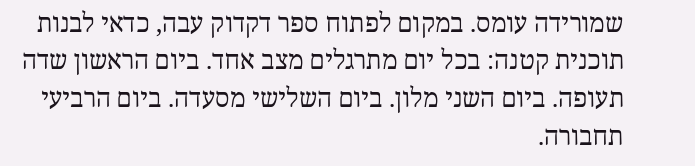שמורידה עומס. במקום לפתוח ספר דקדוק עבה, כדאי לבנות תוכנית קטנה: בכל יום מתרגלים מצב אחד. ביום הראשון שדה תעופה. ביום השני מלון. ביום השלישי מסעדה. ביום הרביעי תחבורה.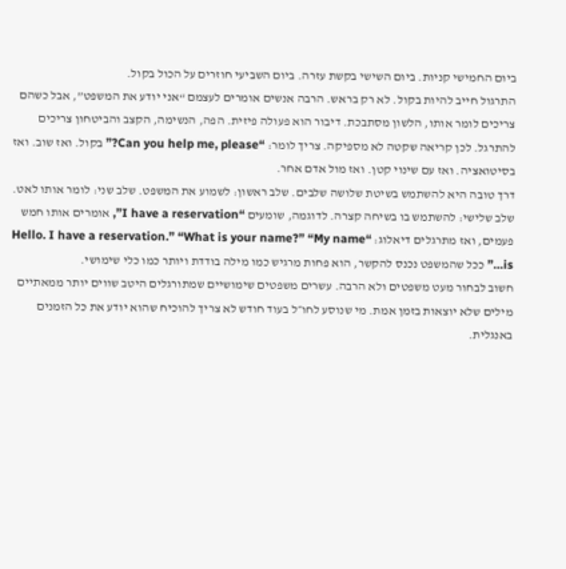ביום החמישי קניות. ביום השישי בקשת עזרה. ביום השביעי חוזרים על הכול בקול.
התרגול חייב להיות בקול. לא רק בראש. הרבה אנשים אומרים לעצמם “אני יודע את המשפט”, אבל כשהם צריכים לומר אותו, הלשון מסתבכת. דיבור הוא פעולה פיזית. הפה, הנשימה, הקצב והביטחון צריכים להתרגל. לכן קריאה שקטה לא מספיקה. צריך לומר: “Can you help me, please?” בקול. ואז שוב. ואז בסיטואציה. ואז עם שינוי קטן. ואז מול אדם אחר.
דרך טובה היא להשתמש בשיטת שלושה שלבים. שלב ראשון: לשמוע את המשפט. שלב שני: לומר אותו לאט. שלב שלישי: להשתמש בו בשיחה קצרה. לדוגמה, שומעים “I have a reservation”, אומרים אותו חמש פעמים, ואז מתרגלים דיאלוג: “Hello. I have a reservation.” “What is your name?” “My name is…” ככל שהמשפט נכנס להקשר, הוא פחות מרגיש כמו מילה בודדת ויותר כמו כלי שימושי.
חשוב לבחור מעט משפטים ולא הרבה. עשרים משפטים שימושיים שמתורגלים היטב שווים יותר ממאתיים מילים שלא יוצאות בזמן אמת. מי שנוסע לחו״ל בעוד חודש לא צריך להוכיח שהוא יודע את כל הזמנים באנגלית.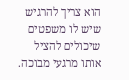הוא צריך להרגיש שיש לו משפטים שיכולים להציל אותו מרגעי מבוכה.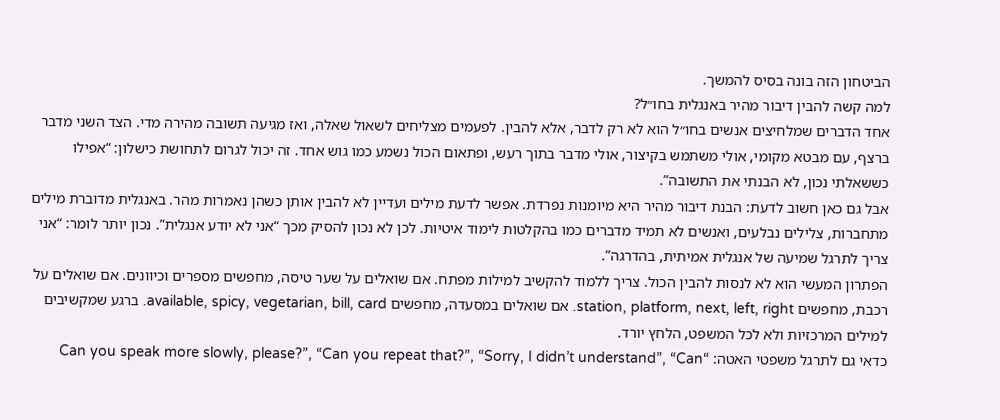הביטחון הזה בונה בסיס להמשך.
למה קשה להבין דיבור מהיר באנגלית בחו״ל?
אחד הדברים שמלחיצים אנשים בחו״ל הוא לא רק לדבר, אלא להבין. לפעמים מצליחים לשאול שאלה, ואז מגיעה תשובה מהירה מדי. הצד השני מדבר ברצף, עם מבטא מקומי, אולי משתמש בקיצור, אולי מדבר בתוך רעש, ופתאום הכול נשמע כמו גוש אחד. זה יכול לגרום לתחושת כישלון: “אפילו כששאלתי נכון, לא הבנתי את התשובה”.
אבל גם כאן חשוב לדעת: הבנת דיבור מהיר היא מיומנות נפרדת. אפשר לדעת מילים ועדיין לא להבין אותן כשהן נאמרות מהר. באנגלית מדוברת מילים מתחברות, צלילים נבלעים, ואנשים לא תמיד מדברים כמו בהקלטות לימוד איטיות. לכן לא נכון להסיק מכך “אני לא יודע אנגלית”. נכון יותר לומר: “אני צריך לתרגל שמיעה של אנגלית אמיתית, בהדרגה”.
הפתרון המעשי הוא לא לנסות להבין הכול. צריך ללמוד להקשיב למילות מפתח. אם שואלים על שער טיסה, מחפשים מספרים וכיוונים. אם שואלים על רכבת, מחפשים station, platform, next, left, right. אם שואלים במסעדה, מחפשים available, spicy, vegetarian, bill, card. ברגע שמקשיבים למילים המרכזיות ולא לכל המשפט, הלחץ יורד.
כדאי גם לתרגל משפטי האטה: “Can you speak more slowly, please?”, “Can you repeat that?”, “Sorry, I didn’t understand”, “Can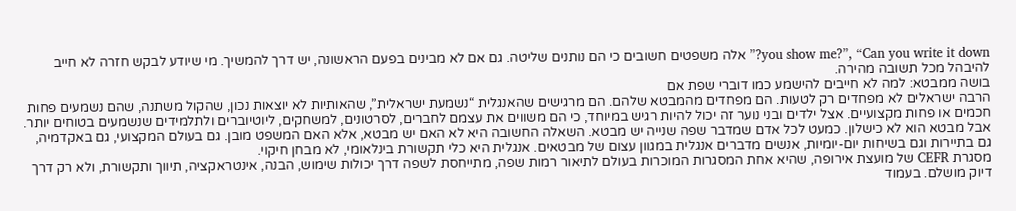you show me?”, “Can you write it down?” אלה משפטים חשובים כי הם נותנים שליטה. גם אם לא מבינים בפעם הראשונה, יש דרך להמשיך. מי שיודע לבקש חזרה לא חייב להיבהל מכל תשובה מהירה.
בושה ממבטא: למה לא חייבים להישמע כמו דוברי שפת אם
הרבה ישראלים לא מפחדים רק לטעות. הם מפחדים מהמבטא שלהם. הם מרגישים שהאנגלית “נשמעת ישראלית”, שהאותיות לא יוצאות נכון, שהקול משתנה, שהם נשמעים פחות חכמים או פחות מקצועיים. אצל ילדים ובני נוער זה יכול להיות רגיש במיוחד, כי הם משווים את עצמם לחברים, לסרטונים, למשחקים, ליוטיוברים ולתלמידים שנשמעים בטוחים יותר.
אבל מבטא הוא לא כישלון. כמעט לכל אדם שמדבר שפה שנייה יש מבטא. השאלה החשובה היא לא האם יש מבטא, אלא האם המשפט מובן. גם בעולם המקצועי, גם באקדמיה, גם בתיירות וגם בשיחות יום-יומיות, אנשים מדברים אנגלית במגוון עצום של מבטאים. אנגלית היא כלי תקשורת בינלאומי, לא מבחן חיקוי.
מסגרת CEFR של מועצת אירופה, שהיא אחת המסגרות המוכרות בעולם לתיאור רמות שפה, מתייחסת לשפה דרך יכולות שימוש, הבנה, אינטראקציה, תיווך ותקשורת, ולא רק דרך דיוק מושלם. בעמוד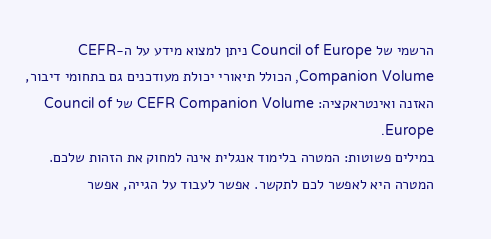הרשמי של Council of Europe ניתן למצוא מידע על ה-CEFR Companion Volume, הכולל תיאורי יכולת מעודכנים גם בתחומי דיבור, האזנה ואינטראקציה: CEFR Companion Volume של Council of Europe.
במילים פשוטות: המטרה בלימוד אנגלית אינה למחוק את הזהות שלכם. המטרה היא לאפשר לכם לתקשר. אפשר לעבוד על הגייה, אפשר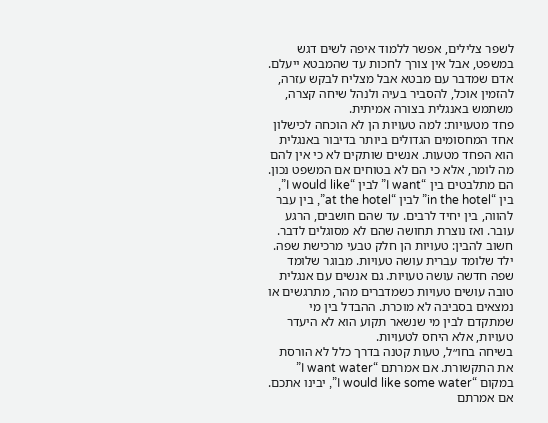לשפר צלילים, אפשר ללמוד איפה לשים דגש במשפט, אבל אין צורך לחכות עד שהמבטא ייעלם. אדם שמדבר עם מבטא אבל מצליח לבקש עזרה, להזמין אוכל, להסביר בעיה ולנהל שיחה קצרה, משתמש באנגלית בצורה אמיתית.
פחד מטעויות: למה טעויות הן לא הוכחה לכישלון
אחד המחסומים הגדולים ביותר בדיבור באנגלית הוא הפחד מטעות. אנשים שותקים לא כי אין להם מה לומר, אלא כי הם לא בטוחים אם המשפט נכון. הם מתלבטים בין “I want” לבין “I would like”, בין “in the hotel” לבין “at the hotel”, בין עבר להווה, בין יחיד לרבים. עד שהם חושבים, הרגע עובר. ואז נוצרת תחושה שהם לא מסוגלים לדבר.
חשוב להבין: טעויות הן חלק טבעי מרכישת שפה. ילד שלומד עברית עושה טעויות. מבוגר שלומד שפה חדשה עושה טעויות. גם אנשים עם אנגלית טובה עושים טעויות כשמדברים מהר, מתרגשים או נמצאים בסביבה לא מוכרת. ההבדל בין מי שמתקדם לבין מי שנשאר תקוע הוא לא היעדר טעויות, אלא היחס לטעויות.
בשיחה בחו״ל, טעות קטנה בדרך כלל לא הורסת את התקשורת. אם אמרתם “I want water” במקום “I would like some water”, יבינו אתכם. אם אמרתם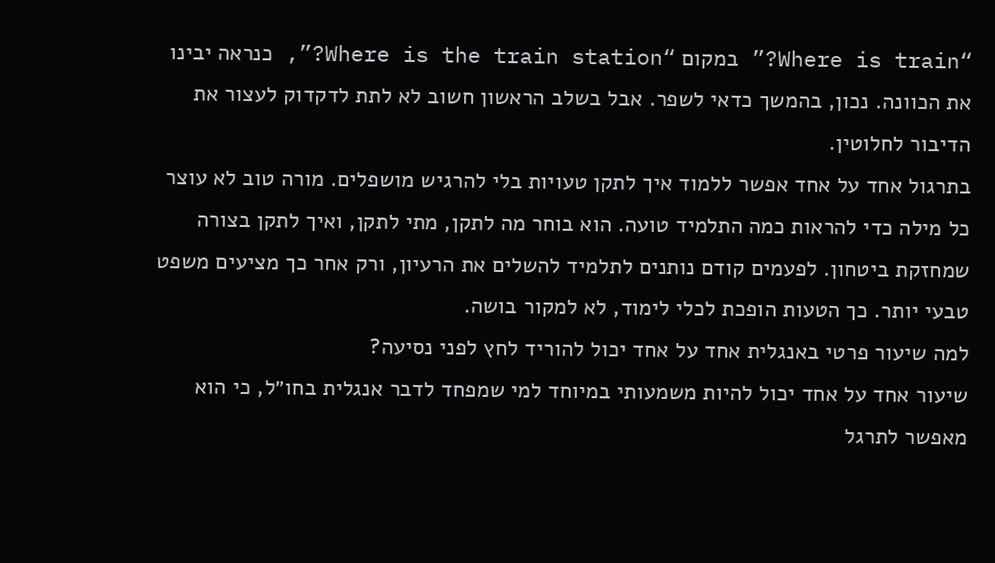“Where is train?” במקום “Where is the train station?”, כנראה יבינו את הכוונה. נכון, בהמשך כדאי לשפר. אבל בשלב הראשון חשוב לא לתת לדקדוק לעצור את הדיבור לחלוטין.
בתרגול אחד על אחד אפשר ללמוד איך לתקן טעויות בלי להרגיש מושפלים. מורה טוב לא עוצר כל מילה כדי להראות כמה התלמיד טועה. הוא בוחר מה לתקן, מתי לתקן, ואיך לתקן בצורה שמחזקת ביטחון. לפעמים קודם נותנים לתלמיד להשלים את הרעיון, ורק אחר כך מציעים משפט טבעי יותר. כך הטעות הופכת לכלי לימוד, לא למקור בושה.
למה שיעור פרטי באנגלית אחד על אחד יכול להוריד לחץ לפני נסיעה?
שיעור אחד על אחד יכול להיות משמעותי במיוחד למי שמפחד לדבר אנגלית בחו״ל, כי הוא מאפשר לתרגל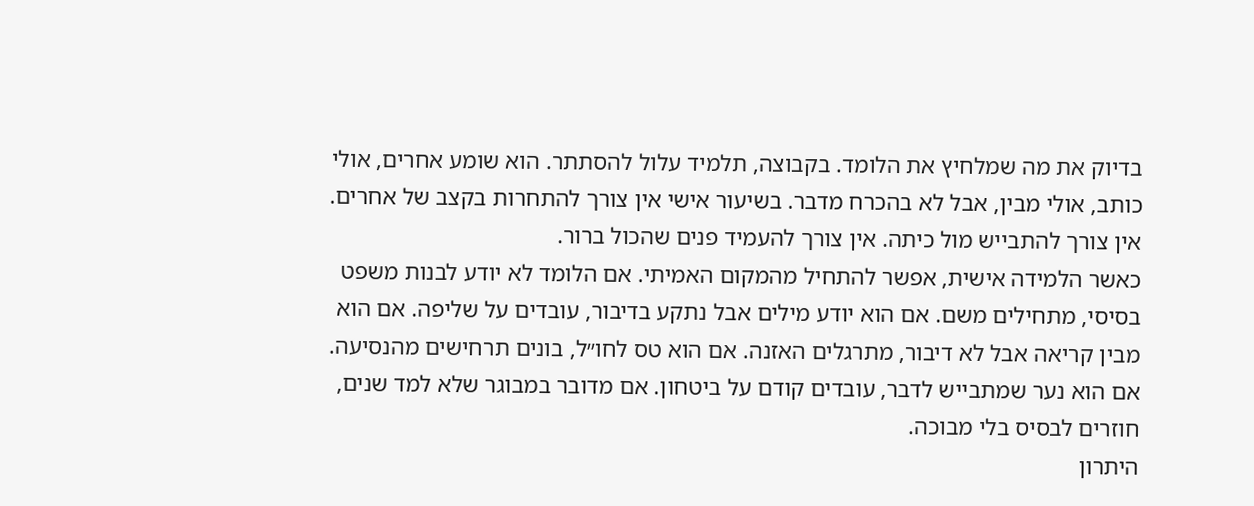בדיוק את מה שמלחיץ את הלומד. בקבוצה, תלמיד עלול להסתתר. הוא שומע אחרים, אולי כותב, אולי מבין, אבל לא בהכרח מדבר. בשיעור אישי אין צורך להתחרות בקצב של אחרים. אין צורך להתבייש מול כיתה. אין צורך להעמיד פנים שהכול ברור.
כאשר הלמידה אישית, אפשר להתחיל מהמקום האמיתי. אם הלומד לא יודע לבנות משפט בסיסי, מתחילים משם. אם הוא יודע מילים אבל נתקע בדיבור, עובדים על שליפה. אם הוא מבין קריאה אבל לא דיבור, מתרגלים האזנה. אם הוא טס לחו״ל, בונים תרחישים מהנסיעה. אם הוא נער שמתבייש לדבר, עובדים קודם על ביטחון. אם מדובר במבוגר שלא למד שנים, חוזרים לבסיס בלי מבוכה.
היתרון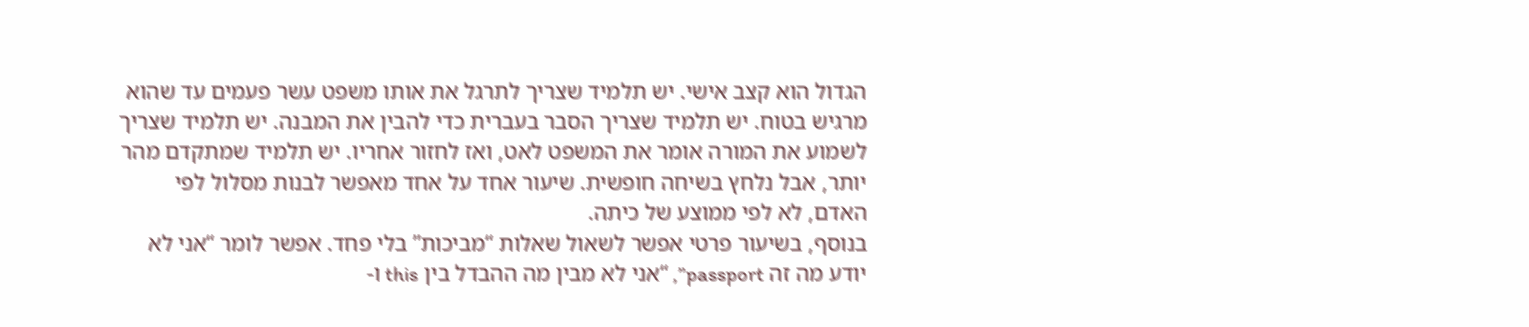הגדול הוא קצב אישי. יש תלמיד שצריך לתרגל את אותו משפט עשר פעמים עד שהוא מרגיש בטוח. יש תלמיד שצריך הסבר בעברית כדי להבין את המבנה. יש תלמיד שצריך לשמוע את המורה אומר את המשפט לאט, ואז לחזור אחריו. יש תלמיד שמתקדם מהר יותר, אבל נלחץ בשיחה חופשית. שיעור אחד על אחד מאפשר לבנות מסלול לפי האדם, לא לפי ממוצע של כיתה.
בנוסף, בשיעור פרטי אפשר לשאול שאלות “מביכות” בלי פחד. אפשר לומר “אני לא יודע מה זה passport”, “אני לא מבין מה ההבדל בין this ו-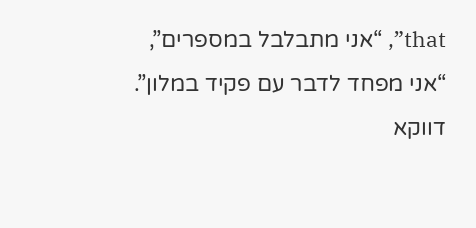that”, “אני מתבלבל במספרים”, “אני מפחד לדבר עם פקיד במלון”. דווקא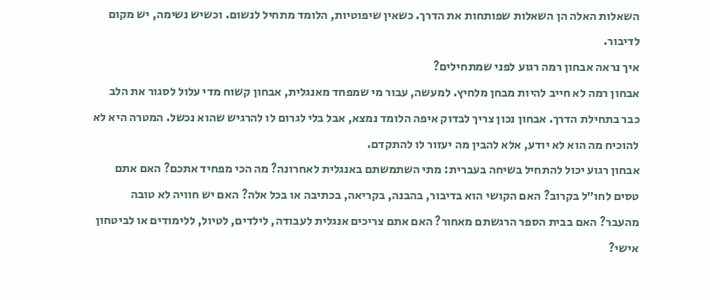השאלות האלה הן השאלות שפותחות את הדרך. כשאין שיפוטיות, הלומד מתחיל לנשום. וכשיש נשימה, יש מקום לדיבור.
איך נראה אבחון רמה רגוע לפני שמתחילים?
אבחון רמה לא חייב להיות מבחן מלחיץ. למעשה, עבור מי שמפחד מאנגלית, אבחון קשוח מדי עלול לסגור את הלב כבר בתחילת הדרך. אבחון נכון צריך לבדוק איפה הלומד נמצא, אבל בלי לגרום לו להרגיש שהוא נכשל. המטרה היא לא להוכיח מה הוא לא יודע, אלא להבין מה יעזור לו להתקדם.
אבחון רגוע יכול להתחיל בשיחה בעברית: מתי השתמשתם באנגלית לאחרונה? מה הכי מפחיד אתכם? האם אתם טסים לחו״ל בקרוב? האם הקושי הוא בדיבור, בהבנה, בקריאה, בכתיבה או בכל אלה? האם יש חוויה לא טובה מהעבר? האם בבית הספר הרגשתם מאחור? האם אתם צריכים אנגלית לעבודה, לילדים, לטיול, ללימודים או לביטחון אישי?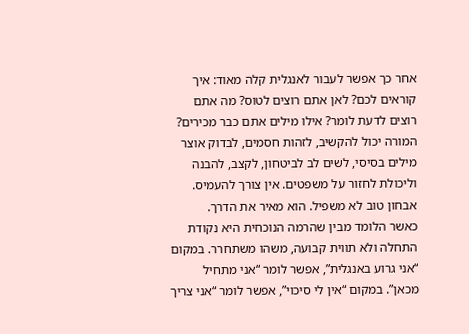אחר כך אפשר לעבור לאנגלית קלה מאוד: איך קוראים לכם? לאן אתם רוצים לטוס? מה אתם רוצים לדעת לומר? אילו מילים אתם כבר מכירים? המורה יכול להקשיב, לזהות חסמים, לבדוק אוצר מילים בסיסי, לשים לב לביטחון, לקצב, להבנה וליכולת לחזור על משפטים. אין צורך להעמיס. אבחון טוב לא משפיל. הוא מאיר את הדרך.
כאשר הלומד מבין שהרמה הנוכחית היא נקודת התחלה ולא תווית קבועה, משהו משתחרר. במקום “אני גרוע באנגלית”, אפשר לומר “אני מתחיל מכאן”. במקום “אין לי סיכוי”, אפשר לומר “אני צריך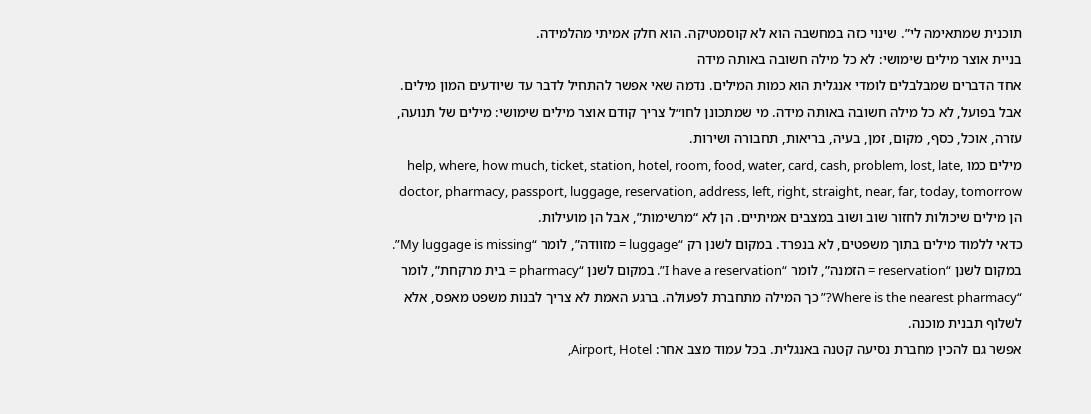תוכנית שמתאימה לי”. שינוי כזה במחשבה הוא לא קוסמטיקה. הוא חלק אמיתי מהלמידה.
בניית אוצר מילים שימושי: לא כל מילה חשובה באותה מידה
אחד הדברים שמבלבלים לומדי אנגלית הוא כמות המילים. נדמה שאי אפשר להתחיל לדבר עד שיודעים המון מילים. אבל בפועל, לא כל מילה חשובה באותה מידה. מי שמתכונן לחו״ל צריך קודם אוצר מילים שימושי: מילים של תנועה, עזרה, אוכל, כסף, מקום, זמן, בעיה, בריאות, תחבורה ושירות.
מילים כמו help, where, how much, ticket, station, hotel, room, food, water, card, cash, problem, lost, late, doctor, pharmacy, passport, luggage, reservation, address, left, right, straight, near, far, today, tomorrow הן מילים שיכולות לחזור שוב ושוב במצבים אמיתיים. הן לא “מרשימות”, אבל הן מועילות.
כדאי ללמוד מילים בתוך משפטים, לא בנפרד. במקום לשנן רק “luggage = מזוודה”, לומר “My luggage is missing”. במקום לשנן “reservation = הזמנה”, לומר “I have a reservation”. במקום לשנן “pharmacy = בית מרקחת”, לומר “Where is the nearest pharmacy?” כך המילה מתחברת לפעולה. ברגע האמת לא צריך לבנות משפט מאפס, אלא לשלוף תבנית מוכנה.
אפשר גם להכין מחברת נסיעה קטנה באנגלית. בכל עמוד מצב אחר: Airport, Hotel,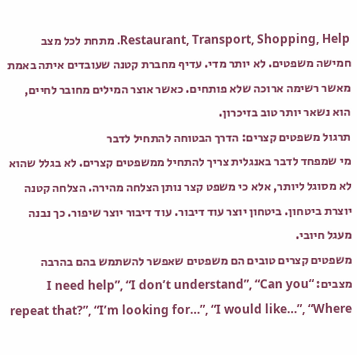Restaurant, Transport, Shopping, Help. מתחת לכל מצב חמישה משפטים. לא יותר מדי. עדיף מחברת קטנה שעובדים איתה באמת מאשר רשימה ארוכה שלא פותחים. כאשר אוצר המילים מחובר לחיים, הוא נשאר יותר טוב בזיכרון.
תרגול משפטים קצרים: הדרך הבטוחה להתחיל לדבר
מי שמפחד לדבר באנגלית צריך להתחיל ממשפטים קצרים. לא בגלל שהוא לא מסוגל ליותר, אלא כי משפט קצר נותן הצלחה מהירה. הצלחה קטנה יוצרת ביטחון. ביטחון יוצר עוד דיבור. עוד דיבור יוצר שיפור. כך נבנה מעגל חיובי.
משפטים קצרים טובים הם משפטים שאפשר להשתמש בהם בהרבה מצבים: “I need help”, “I don’t understand”, “Can you repeat that?”, “I’m looking for…”, “I would like…”, “Where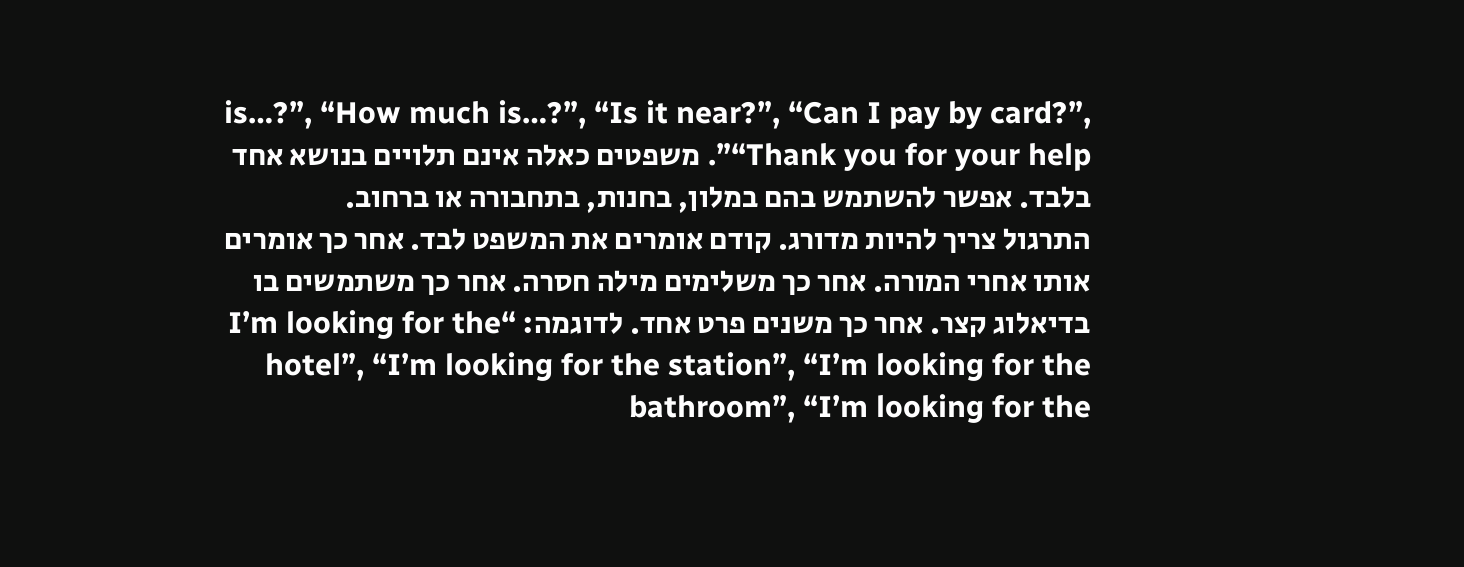is…?”, “How much is…?”, “Is it near?”, “Can I pay by card?”, “Thank you for your help”. משפטים כאלה אינם תלויים בנושא אחד בלבד. אפשר להשתמש בהם במלון, בחנות, בתחבורה או ברחוב.
התרגול צריך להיות מדורג. קודם אומרים את המשפט לבד. אחר כך אומרים אותו אחרי המורה. אחר כך משלימים מילה חסרה. אחר כך משתמשים בו בדיאלוג קצר. אחר כך משנים פרט אחד. לדוגמה: “I’m looking for the hotel”, “I’m looking for the station”, “I’m looking for the bathroom”, “I’m looking for the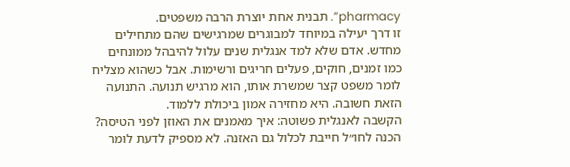pharmacy”. תבנית אחת יוצרת הרבה משפטים.
זו דרך יעילה במיוחד למבוגרים שמרגישים שהם מתחילים מחדש. אדם שלא למד אנגלית שנים עלול להיבהל ממונחים כמו זמנים, חוקים, פעלים חריגים ורשימות. אבל כשהוא מצליח לומר משפט קצר שמשרת אותו, הוא מרגיש תנועה. התנועה הזאת חשובה. היא מחזירה אמון ביכולת ללמוד.
הקשבה לאנגלית פשוטה: איך מאמנים את האוזן לפני הטיסה?
הכנה לחו״ל חייבת לכלול גם האזנה. לא מספיק לדעת לומר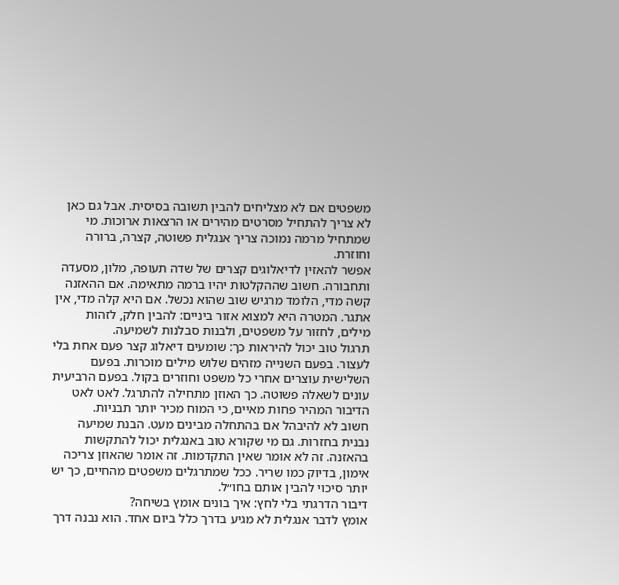משפטים אם לא מצליחים להבין תשובה בסיסית. אבל גם כאן לא צריך להתחיל מסרטים מהירים או הרצאות ארוכות. מי שמתחיל מרמה נמוכה צריך אנגלית פשוטה, קצרה, ברורה וחוזרת.
אפשר להאזין לדיאלוגים קצרים של שדה תעופה, מלון, מסעדה ותחבורה. חשוב שההקלטות יהיו ברמה מתאימה. אם ההאזנה קשה מדי, הלומד מרגיש שוב שהוא נכשל. אם היא קלה מדי, אין אתגר. המטרה היא למצוא אזור ביניים: להבין חלק, לזהות מילים, לחזור על משפטים, ולבנות סבלנות לשמיעה.
תרגול טוב יכול להיראות כך: שומעים דיאלוג קצר פעם אחת בלי לעצור. בפעם השנייה מזהים שלוש מילים מוכרות. בפעם השלישית עוצרים אחרי כל משפט וחוזרים בקול. בפעם הרביעית עונים לשאלה פשוטה. כך האוזן מתחילה להתרגל. לאט לאט הדיבור המהיר פחות מאיים, כי המוח מכיר יותר תבניות.
חשוב לא להיבהל אם בהתחלה מבינים מעט. הבנת שמיעה נבנית בחזרות. גם מי שקורא טוב באנגלית יכול להתקשות בהאזנה. זה לא אומר שאין התקדמות. זה אומר שהאוזן צריכה אימון, בדיוק כמו שריר. ככל שמתרגלים משפטים מהחיים, כך יש יותר סיכוי להבין אותם בחו״ל.
דיבור הדרגתי בלי לחץ: איך בונים אומץ בשיחה?
אומץ לדבר אנגלית לא מגיע בדרך כלל ביום אחד. הוא נבנה דרך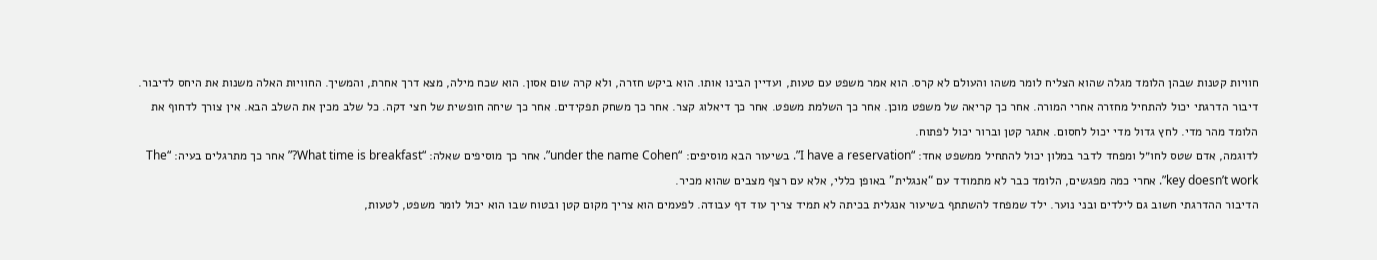חוויות קטנות שבהן הלומד מגלה שהוא הצליח לומר משהו והעולם לא קרס. הוא אמר משפט עם טעות, ועדיין הבינו אותו. הוא ביקש חזרה, ולא קרה שום אסון. הוא שכח מילה, מצא דרך אחרת, והמשיך. החוויות האלה משנות את היחס לדיבור.
דיבור הדרגתי יכול להתחיל מחזרה אחרי המורה. אחר כך קריאה של משפט מוכן. אחר כך השלמת משפט. אחר כך דיאלוג קצר. אחר כך משחק תפקידים. אחר כך שיחה חופשית של חצי דקה. כל שלב מכין את השלב הבא. אין צורך לדחוף את הלומד מהר מדי. לחץ גדול מדי יכול לחסום. אתגר קטן וברור יכול לפתוח.
לדוגמה, אדם שטס לחו״ל ומפחד לדבר במלון יכול להתחיל ממשפט אחד: “I have a reservation”. בשיעור הבא מוסיפים: “under the name Cohen”. אחר כך מוסיפים שאלה: “What time is breakfast?” אחר כך מתרגלים בעיה: “The key doesn’t work”. אחרי כמה מפגשים, הלומד כבר לא מתמודד עם “אנגלית” באופן כללי, אלא עם רצף מצבים שהוא מכיר.
הדיבור ההדרגתי חשוב גם לילדים ובני נוער. ילד שמפחד להשתתף בשיעור אנגלית בכיתה לא תמיד צריך עוד דף עבודה. לפעמים הוא צריך מקום קטן ובטוח שבו הוא יכול לומר משפט, לטעות,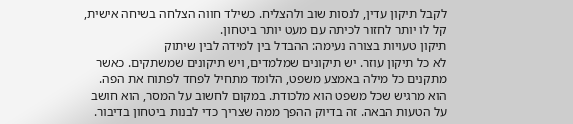לקבל תיקון עדין, לנסות שוב ולהצליח. כשילד חווה הצלחה בשיחה אישית, קל לו יותר לחזור לכיתה עם מעט יותר ביטחון.
תיקון טעויות בצורה נעימה: ההבדל בין למידה לבין שיתוק
לא כל תיקון עוזר. יש תיקונים שמלמדים, ויש תיקונים שמשתקים. כאשר מתקנים כל מילה באמצע משפט, הלומד מתחיל לפחד לפתוח את הפה. הוא מרגיש שכל משפט הוא מלכודת. במקום לחשוב על המסר, הוא חושב על הטעות הבאה. זה בדיוק ההפך ממה שצריך כדי לבנות ביטחון בדיבור.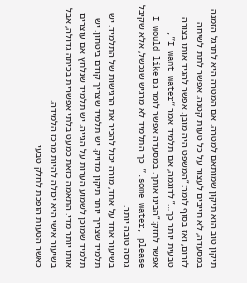תיקון טוב הוא תיקון שמותאם למטרה. אם המטרה היא לתרגל הזמנה במסעדה, לא חייבים לעצור על כל טעות קטנה. אפשר לתת לשיחה לזרום, ואז בסוף לומר: “המשפט היה מובן. אפשר להגיד אותו בצורה טבעית יותר כך…” לדוגמה, אם תלמיד אמר “I want water”, אפשר לחזק: “הבינו אותך. במסעדה אפשר לומר גם I would like some water, please.” כך התלמיד לא מרגיש שנכשל, אלא שקיבל גרסה טובה יותר.
בשיעור אחד על אחד, מורה יכול להכיר את הרגישות של התלמיד. יש תלמיד שצריך יותר תיקון מדויק. יש תלמיד שצריך קודם ביטחון. יש תלמיד שמוכן לשמוע הערות על הגייה. יש תלמיד שנלחץ אם עוצרים אותו יותר מדי. התאמה כזאת כמעט בלתי אפשרית בכיתה גדולה, אבל בשיעור אישי היא יכולה להיות מרכז הלמידה.
כאשר הטעות הופכת לחלק טבעי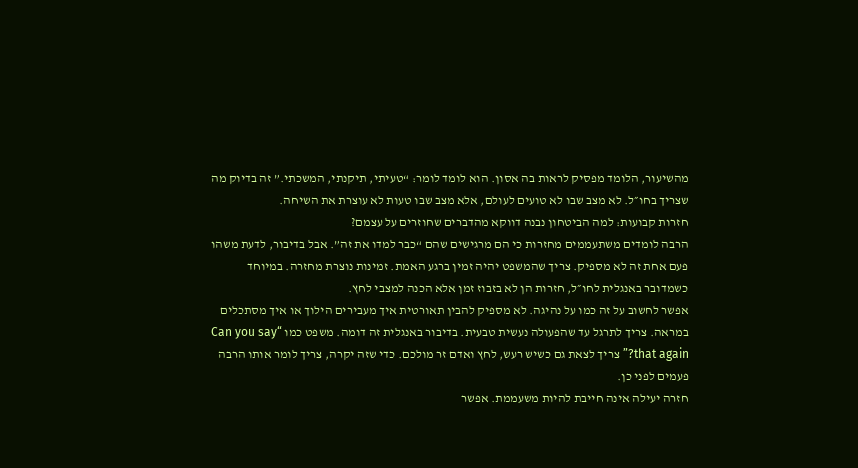מהשיעור, הלומד מפסיק לראות בה אסון. הוא לומד לומר: “טעיתי, תיקנתי, המשכתי.” זה בדיוק מה שצריך בחו״ל. לא מצב שבו לא טועים לעולם, אלא מצב שבו טעות לא עוצרת את השיחה.
חזרות קבועות: למה הביטחון נבנה דווקא מהדברים שחוזרים על עצמם?
הרבה לומדים משתעממים מחזרות כי הם מרגישים שהם “כבר למדו את זה”. אבל בדיבור, לדעת משהו פעם אחת זה לא מספיק. צריך שהמשפט יהיה זמין ברגע האמת. זמינות נוצרת מחזרה. במיוחד כשמדובר באנגלית לחו״ל, חזרות הן לא בזבוז זמן אלא הכנה למצבי לחץ.
אפשר לחשוב על זה כמו על נהיגה. לא מספיק להבין תאורטית איך מעבירים הילוך או איך מסתכלים במראה. צריך לתרגל עד שהפעולה נעשית טבעית. בדיבור באנגלית זה דומה. משפט כמו “Can you say that again?” צריך לצאת גם כשיש רעש, לחץ ואדם זר מולכם. כדי שזה יקרה, צריך לומר אותו הרבה פעמים לפני כן.
חזרה יעילה אינה חייבת להיות משעממת. אפשר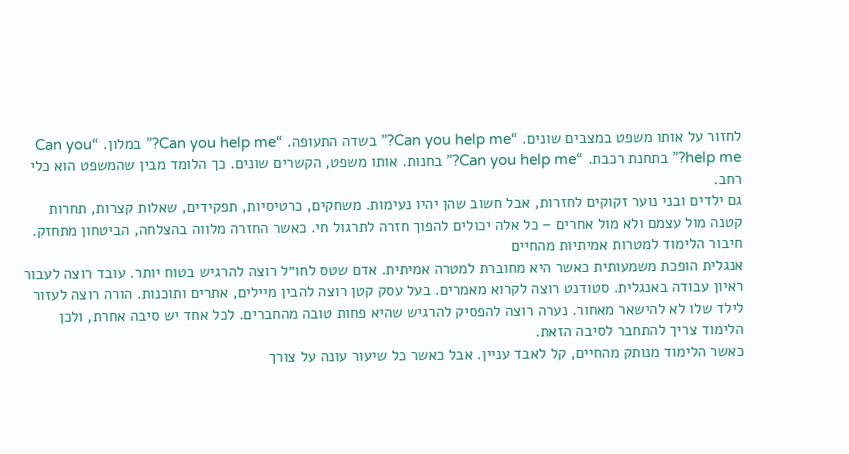לחזור על אותו משפט במצבים שונים. “Can you help me?” בשדה התעופה. “Can you help me?” במלון. “Can you help me?” בתחנת רכבת. “Can you help me?” בחנות. אותו משפט, הקשרים שונים. כך הלומד מבין שהמשפט הוא כלי רחב.
גם ילדים ובני נוער זקוקים לחזרות, אבל חשוב שהן יהיו נעימות. משחקים, כרטיסיות, תפקידים, שאלות קצרות, תחרות קטנה מול עצמם ולא מול אחרים – כל אלה יכולים להפוך חזרה לתרגול חי. כאשר החזרה מלווה בהצלחה, הביטחון מתחזק.
חיבור הלימוד למטרות אמיתיות מהחיים
אנגלית הופכת משמעותית כאשר היא מחוברת למטרה אמיתית. אדם שטס לחו״ל רוצה להרגיש בטוח יותר. עובד רוצה לעבור ראיון עבודה באנגלית. סטודנט רוצה לקרוא מאמרים. בעל עסק קטן רוצה להבין מיילים, אתרים ותוכנות. הורה רוצה לעזור לילד שלו לא להישאר מאחור. נערה רוצה להפסיק להרגיש שהיא פחות טובה מהחברים. לכל אחד יש סיבה אחרת, ולכן הלימוד צריך להתחבר לסיבה הזאת.
כאשר הלימוד מנותק מהחיים, קל לאבד עניין. אבל כאשר כל שיעור עונה על צורך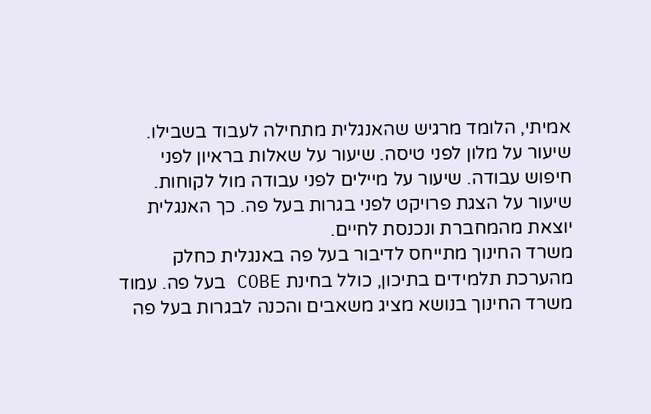אמיתי, הלומד מרגיש שהאנגלית מתחילה לעבוד בשבילו. שיעור על מלון לפני טיסה. שיעור על שאלות בראיון לפני חיפוש עבודה. שיעור על מיילים לפני עבודה מול לקוחות. שיעור על הצגת פרויקט לפני בגרות בעל פה. כך האנגלית יוצאת מהמחברת ונכנסת לחיים.
משרד החינוך מתייחס לדיבור בעל פה באנגלית כחלק מהערכת תלמידים בתיכון, כולל בחינת COBE בעל פה. עמוד משרד החינוך בנושא מציג משאבים והכנה לבגרות בעל פה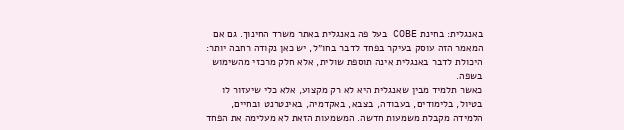באנגלית: בחינת COBE בעל פה באנגלית באתר משרד החינוך. גם אם המאמר הזה עוסק בעיקר בפחד לדבר בחו״ל, יש כאן נקודה רחבה יותר: היכולת לדבר באנגלית אינה תוספת שולית, אלא חלק מרכזי מהשימוש בשפה.
כאשר תלמיד מבין שאנגלית היא לא רק מקצוע, אלא כלי שיעזור לו בטיול, בלימודים, בעבודה, בצבא, באקדמיה, באינטרנט ובחיים, הלמידה מקבלת משמעות חדשה. המשמעות הזאת לא מעלימה את הפחד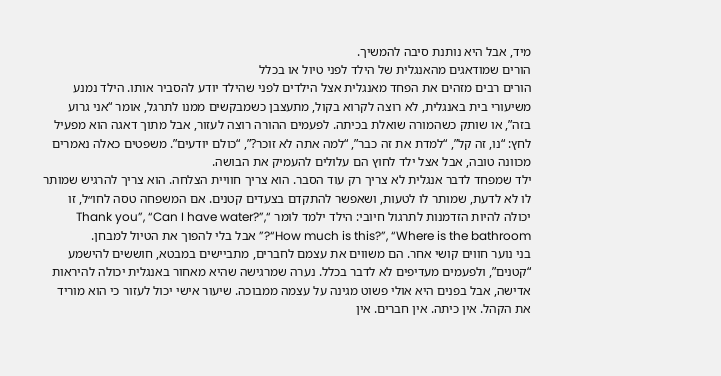מיד, אבל היא נותנת סיבה להמשיך.
הורים שמודאגים מהאנגלית של הילד לפני טיול או בכלל
הורים רבים מזהים את הפחד מאנגלית אצל הילדים לפני שהילד יודע להסביר אותו. הילד נמנע משיעורי בית באנגלית, לא רוצה לקרוא בקול, מתעצבן כשמבקשים ממנו לתרגל, אומר “אני גרוע בזה”, או שותק כשהמורה שואלת בכיתה. לפעמים ההורה רוצה לעזור, אבל מתוך דאגה הוא מפעיל לחץ: “נו, זה קל”, “למדת את זה כבר”, “למה אתה לא זוכר?”, “כולם יודעים”. משפטים כאלה נאמרים מכוונה טובה, אבל אצל ילד לחוץ הם עלולים להעמיק את הבושה.
ילד שמפחד לדבר אנגלית לא צריך רק עוד הסבר. הוא צריך חוויית הצלחה. הוא צריך להרגיש שמותר לו לא לדעת, שמותר לו לטעות, ושאפשר להתקדם בצעדים קטנים. אם המשפחה טסה לחו״ל, זו יכולה להיות הזדמנות לתרגול חיובי: הילד ילמד לומר “Thank you”, “Can I have water?”, “How much is this?”, “Where is the bathroom?” אבל בלי להפוך את הטיול למבחן.
בני נוער חווים קושי אחר. הם משווים את עצמם לחברים, מתביישים במבטא, חוששים להישמע “קטנים”, ולפעמים מעדיפים לא לדבר בכלל. נערה שמרגישה שהיא מאחור באנגלית יכולה להיראות אדישה, אבל בפנים היא אולי פשוט מגינה על עצמה ממבוכה. שיעור אישי יכול לעזור כי הוא מוריד את הקהל. אין כיתה. אין חברים. אין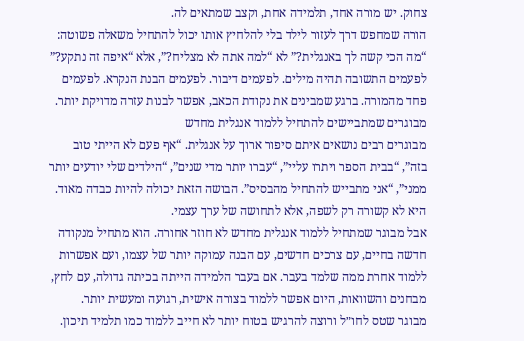צחוק. יש מורה אחד, תלמידה אחת, וקצב שמתאים לה.
הורה שמחפש דרך לעזור לילד בלי להלחיץ אותו יכול להתחיל משאלה פשוטה: “מה הכי קשה לך באנגלית?” לא “למה אתה לא מצליח?”, אלא “איפה זה נתקע?” לפעמים התשובה תהיה מילים. לפעמים דיבור. לפעמים הבנת הנקרא. לפעמים פחד מהמורה. ברגע שמבינים את נקודת הכאב, אפשר לבנות עזרה מדויקת יותר.
מבוגרים שמתביישים להתחיל ללמוד אנגלית מחדש
מבוגרים רבים נושאים איתם סיפור ארוך על אנגלית. “אף פעם לא הייתי טוב בזה”, “בבית הספר ויתרו עליי”, “עברו יותר מדי שנים”, “הילדים שלי יודעים יותר ממני”, “אני מתבייש להתחיל מהבסיס”. הבושה הזאת יכולה להיות כבדה מאוד. היא לא קשורה רק לשפה, אלא לתחושה של ערך עצמי.
אבל מבוגר שמתחיל ללמוד אנגלית מחדש לא חוזר אחורה. הוא מתחיל מנקודה חדשה בחיים, עם צרכים חדשים, עם הבנה עמוקה יותר של עצמו, ועם אפשרות ללמוד אחרת ממה שלמד בעבר. אם בעבר הלמידה הייתה בכיתה גדולה, עם לחץ, מבחנים והשוואות, היום אפשר ללמוד בצורה אישית, רגועה ומעשית יותר.
מבוגר שטס לחו״ל ורוצה להרגיש בטוח יותר לא חייב ללמוד כמו תלמיד תיכון.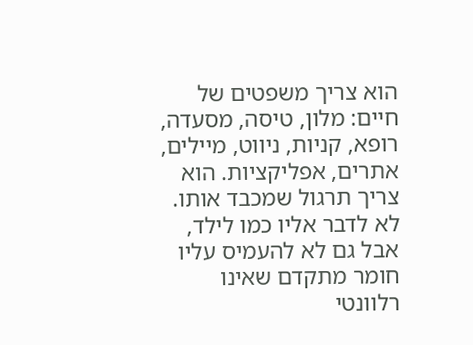הוא צריך משפטים של חיים: מלון, טיסה, מסעדה, רופא, קניות, ניווט, מיילים, אתרים, אפליקציות. הוא צריך תרגול שמכבד אותו. לא לדבר אליו כמו לילד, אבל גם לא להעמיס עליו חומר מתקדם שאינו רלוונטי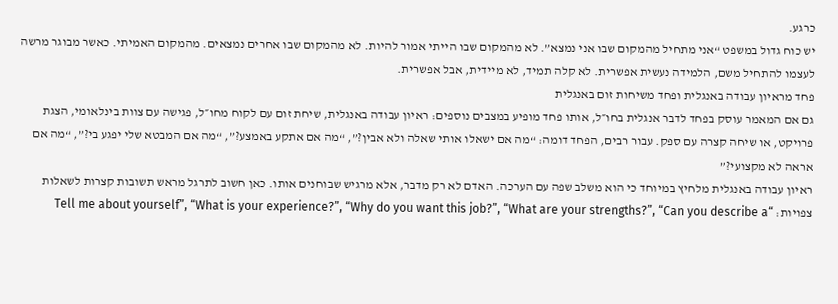כרגע.
יש כוח גדול במשפט “אני מתחיל מהמקום שבו אני נמצא”. לא מהמקום שבו הייתי אמור להיות. לא מהמקום שבו אחרים נמצאים. מהמקום האמיתי. כאשר מבוגר מרשה לעצמו להתחיל משם, הלמידה נעשית אפשרית. לא קלה תמיד, לא מיידית, אבל אפשרית.
פחד מראיון עבודה באנגלית ופחד משיחות זום באנגלית
גם אם המאמר עוסק בפחד לדבר אנגלית בחו״ל, אותו פחד מופיע במצבים נוספים: ראיון עבודה באנגלית, שיחת זום עם לקוח מחו״ל, פגישה עם צוות בינלאומי, הצגת פרויקט, או שיחה קצרה עם ספק. עבור רבים, הפחד דומה: “מה אם ישאלו אותי שאלה ולא אבין?”, “מה אם אתקע באמצע?”, “מה אם המבטא שלי יפגע בי?”, “מה אם אראה לא מקצועי?”
ראיון עבודה באנגלית מלחיץ במיוחד כי הוא משלב שפה עם הערכה. האדם לא רק מדבר, אלא מרגיש שבוחנים אותו. כאן חשוב לתרגל מראש תשובות קצרות לשאלות צפויות: “Tell me about yourself”, “What is your experience?”, “Why do you want this job?”, “What are your strengths?”, “Can you describe a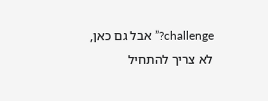challenge?” אבל גם כאן, לא צריך להתחיל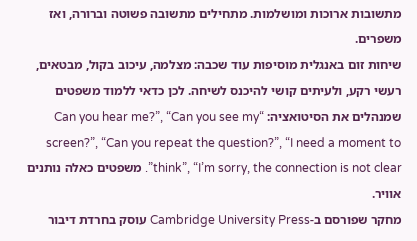מתשובות ארוכות ומושלמות. מתחילים מתשובה פשוטה וברורה, ואז משפרים.
שיחות זום באנגלית מוסיפות עוד שכבה: מצלמה, עיכוב בקול, מבטאים, רעשי רקע, ולעיתים קושי להיכנס לשיחה. לכן כדאי ללמוד משפטים שמנהלים את הסיטואציה: “Can you hear me?”, “Can you see my screen?”, “Can you repeat the question?”, “I need a moment to think”, “I’m sorry, the connection is not clear”. משפטים כאלה נותנים אוויר.
מחקר שפורסם ב-Cambridge University Press עוסק בחרדת דיבור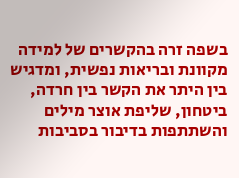בשפה זרה בהקשרים של למידה מקוונת ובריאות נפשית, ומדגיש בין היתר את הקשר בין חרדה, ביטחון, שליפת אוצר מילים והשתתפות בדיבור בסביבות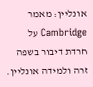אונליין: מאמר Cambridge על חרדת דיבור בשפה זרה ולמידה אונליין.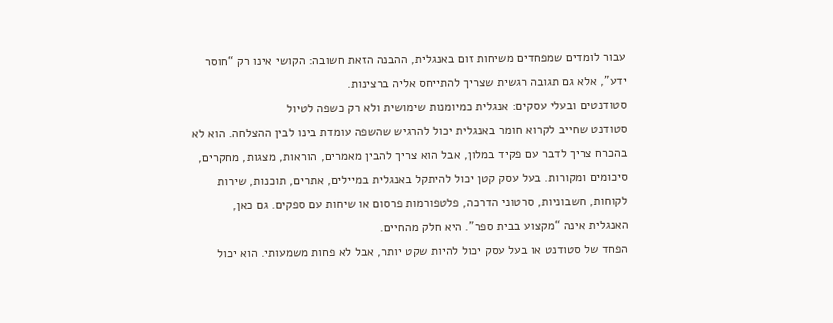עבור לומדים שמפחדים משיחות זום באנגלית, ההבנה הזאת חשובה: הקושי אינו רק “חוסר ידע”, אלא גם תגובה רגשית שצריך להתייחס אליה ברצינות.
סטודנטים ובעלי עסקים: אנגלית כמיומנות שימושית ולא רק כשפה לטיול
סטודנט שחייב לקרוא חומר באנגלית יכול להרגיש שהשפה עומדת בינו לבין ההצלחה. הוא לא בהכרח צריך לדבר עם פקיד במלון, אבל הוא צריך להבין מאמרים, הוראות, מצגות, מחקרים, סיכומים ומקורות. בעל עסק קטן יכול להיתקל באנגלית במיילים, אתרים, תוכנות, שירות לקוחות, חשבוניות, סרטוני הדרכה, פלטפורמות פרסום או שיחות עם ספקים. גם כאן, האנגלית אינה “מקצוע בבית ספר”. היא חלק מהחיים.
הפחד של סטודנט או בעל עסק יכול להיות שקט יותר, אבל לא פחות משמעותי. הוא יכול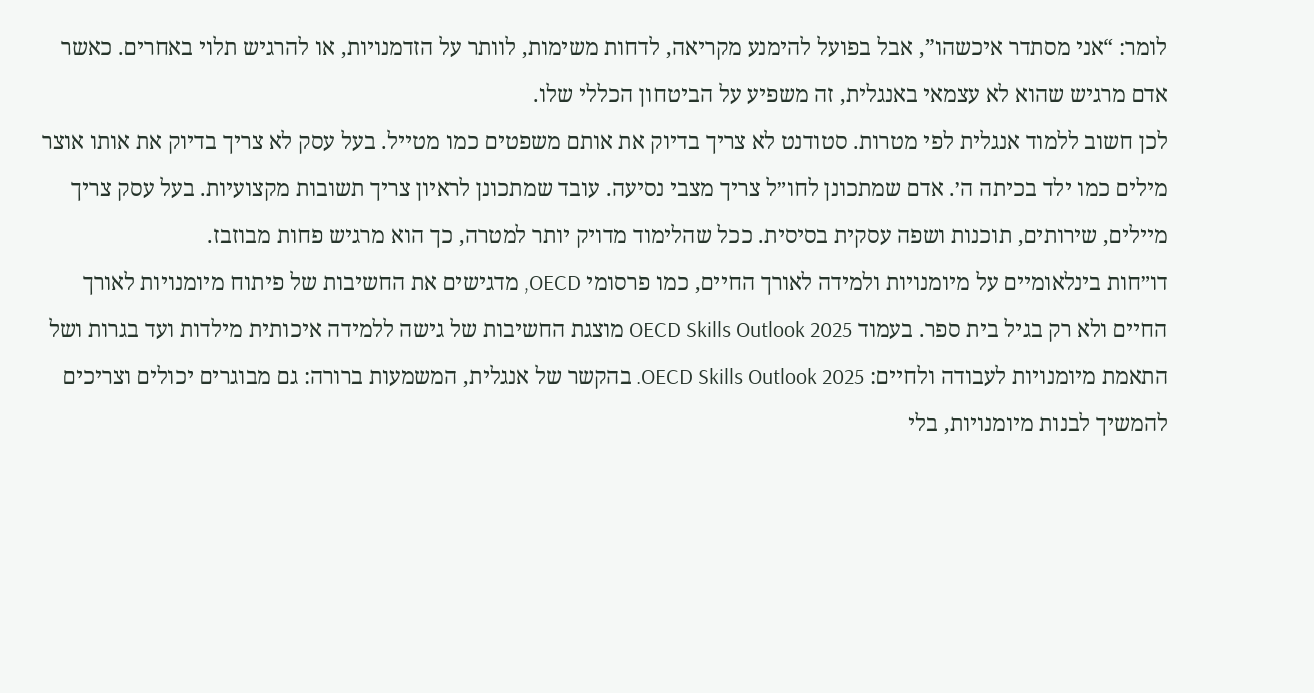לומר: “אני מסתדר איכשהו”, אבל בפועל להימנע מקריאה, לדחות משימות, לוותר על הזדמנויות, או להרגיש תלוי באחרים. כאשר אדם מרגיש שהוא לא עצמאי באנגלית, זה משפיע על הביטחון הכללי שלו.
לכן חשוב ללמוד אנגלית לפי מטרות. סטודנט לא צריך בדיוק את אותם משפטים כמו מטייל. בעל עסק לא צריך בדיוק את אותו אוצר מילים כמו ילד בכיתה ה׳. אדם שמתכונן לחו״ל צריך מצבי נסיעה. עובד שמתכונן לראיון צריך תשובות מקצועיות. בעל עסק צריך מיילים, שירותים, תוכנות ושפה עסקית בסיסית. ככל שהלימוד מדויק יותר למטרה, כך הוא מרגיש פחות מבוזבז.
דו״חות בינלאומיים על מיומנויות ולמידה לאורך החיים, כמו פרסומי OECD, מדגישים את החשיבות של פיתוח מיומנויות לאורך החיים ולא רק בגיל בית ספר. בעמוד OECD Skills Outlook 2025 מוצגת החשיבות של גישה ללמידה איכותית מילדות ועד בגרות ושל התאמת מיומנויות לעבודה ולחיים: OECD Skills Outlook 2025. בהקשר של אנגלית, המשמעות ברורה: גם מבוגרים יכולים וצריכים להמשיך לבנות מיומנויות, בלי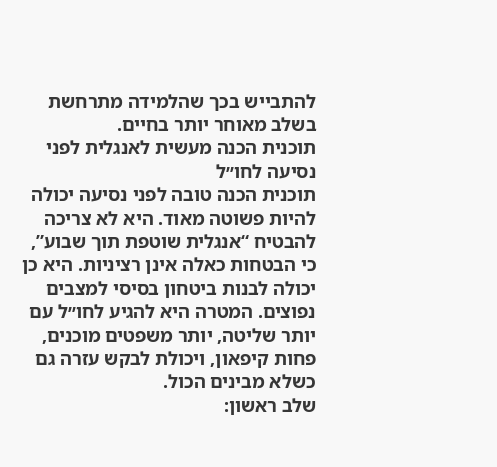להתבייש בכך שהלמידה מתרחשת בשלב מאוחר יותר בחיים.
תוכנית הכנה מעשית לאנגלית לפני נסיעה לחו״ל
תוכנית הכנה טובה לפני נסיעה יכולה להיות פשוטה מאוד. היא לא צריכה להבטיח “אנגלית שוטפת תוך שבוע”, כי הבטחות כאלה אינן רציניות. היא כן יכולה לבנות ביטחון בסיסי למצבים נפוצים. המטרה היא להגיע לחו״ל עם יותר שליטה, יותר משפטים מוכנים, פחות קיפאון, ויכולת לבקש עזרה גם כשלא מבינים הכול.
שלב ראשון: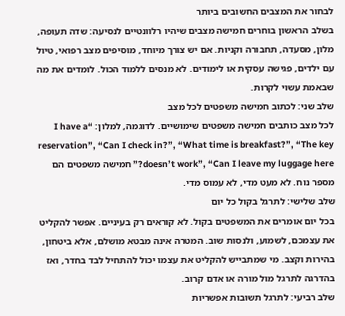לבחור את המצבים החשובים ביותר
בשלב הראשון בוחרים חמישה מצבים שיהיו רלוונטיים לנסיעה: שדה תעופה, מלון, מסעדה, תחבורה וקניות. אם יש צורך מיוחד, מוסיפים מצב רפואי, טיול עם ילדים, פגישה עסקית או לימודים. לא מנסים ללמוד הכול. לומדים את מה שבאמת עשוי לקרות.
שלב שני: לכתוב חמישה משפטים לכל מצב
לכל מצב כותבים חמישה משפטים שימושיים. לדוגמה, למלון: “I have a reservation”, “Can I check in?”, “What time is breakfast?”, “The key doesn’t work”, “Can I leave my luggage here?” חמישה משפטים הם מספר נוח. לא מעט מדי, לא עמוס מדי.
שלב שלישי: לתרגל בקול כל יום
בכל יום אומרים את המשפטים בקול. לא קוראים רק בעיניים. אפשר להקליט את עצמכם, לשמוע, ולנסות שוב. המטרה אינה מבטא מושלם, אלא ביטחון, בהירות וקצב. מי שמתבייש להקליט את עצמו יכול להתחיל לבד בחדר, ואז בהדרגה לתרגל מול מורה או אדם קרוב.
שלב רביעי: לתרגל תשובות אפשריות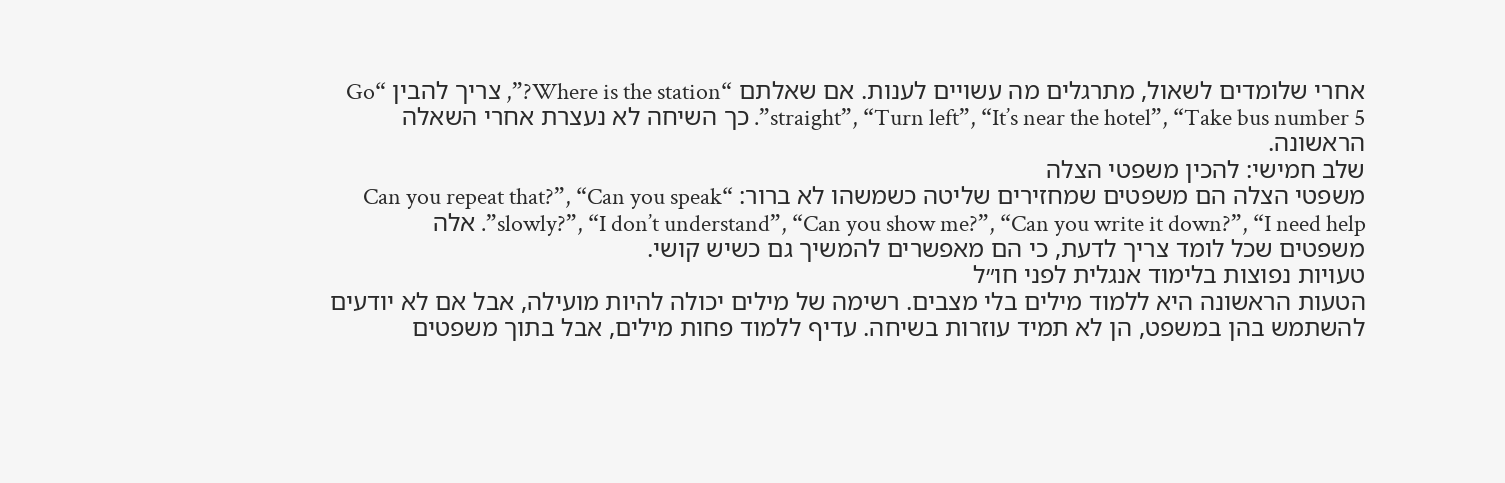אחרי שלומדים לשאול, מתרגלים מה עשויים לענות. אם שאלתם “Where is the station?”, צריך להבין “Go straight”, “Turn left”, “It’s near the hotel”, “Take bus number 5”. כך השיחה לא נעצרת אחרי השאלה הראשונה.
שלב חמישי: להכין משפטי הצלה
משפטי הצלה הם משפטים שמחזירים שליטה כשמשהו לא ברור: “Can you repeat that?”, “Can you speak slowly?”, “I don’t understand”, “Can you show me?”, “Can you write it down?”, “I need help”. אלה משפטים שכל לומד צריך לדעת, כי הם מאפשרים להמשיך גם כשיש קושי.
טעויות נפוצות בלימוד אנגלית לפני חו״ל
הטעות הראשונה היא ללמוד מילים בלי מצבים. רשימה של מילים יכולה להיות מועילה, אבל אם לא יודעים להשתמש בהן במשפט, הן לא תמיד עוזרות בשיחה. עדיף ללמוד פחות מילים, אבל בתוך משפטים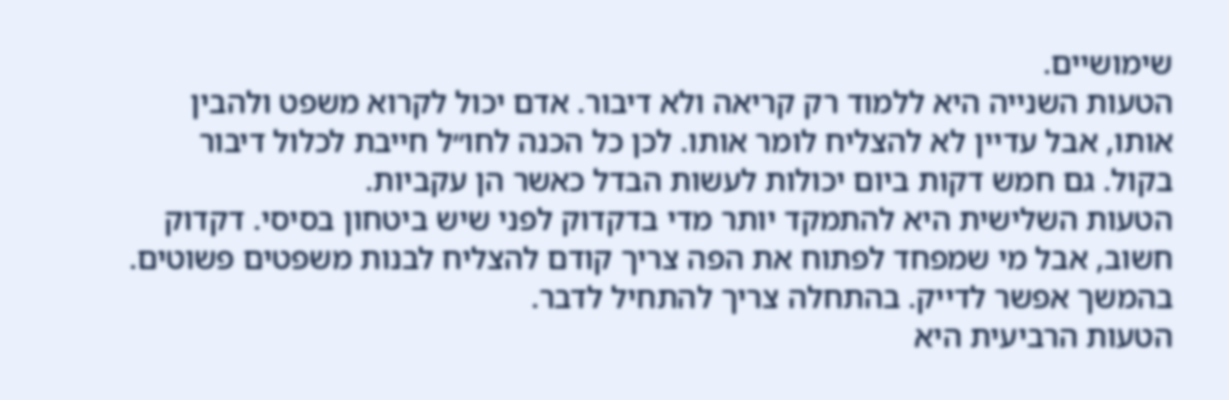שימושיים.
הטעות השנייה היא ללמוד רק קריאה ולא דיבור. אדם יכול לקרוא משפט ולהבין אותו, אבל עדיין לא להצליח לומר אותו. לכן כל הכנה לחו״ל חייבת לכלול דיבור בקול. גם חמש דקות ביום יכולות לעשות הבדל כאשר הן עקביות.
הטעות השלישית היא להתמקד יותר מדי בדקדוק לפני שיש ביטחון בסיסי. דקדוק חשוב, אבל מי שמפחד לפתוח את הפה צריך קודם להצליח לבנות משפטים פשוטים. בהמשך אפשר לדייק. בהתחלה צריך להתחיל לדבר.
הטעות הרביעית היא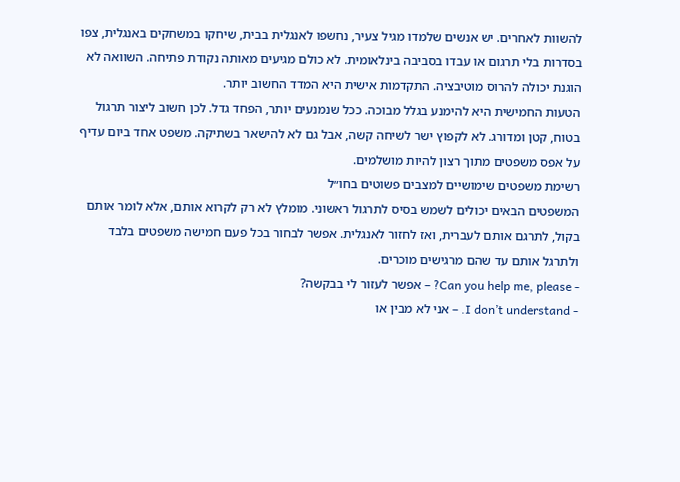להשוות לאחרים. יש אנשים שלמדו מגיל צעיר, נחשפו לאנגלית בבית, שיחקו במשחקים באנגלית, צפו בסדרות בלי תרגום או עבדו בסביבה בינלאומית. לא כולם מגיעים מאותה נקודת פתיחה. השוואה לא הוגנת יכולה להרוס מוטיבציה. התקדמות אישית היא המדד החשוב יותר.
הטעות החמישית היא להימנע בגלל מבוכה. ככל שנמנעים יותר, הפחד גדל. לכן חשוב ליצור תרגול בטוח, קטן ומדורג. לא לקפוץ ישר לשיחה קשה, אבל גם לא להישאר בשתיקה. משפט אחד ביום עדיף על אפס משפטים מתוך רצון להיות מושלמים.
רשימת משפטים שימושיים למצבים פשוטים בחו״ל
המשפטים הבאים יכולים לשמש בסיס לתרגול ראשוני. מומלץ לא רק לקרוא אותם, אלא לומר אותם בקול, לתרגם אותם לעברית, ואז לחזור לאנגלית. אפשר לבחור בכל פעם חמישה משפטים בלבד ולתרגל אותם עד שהם מרגישים מוכרים.
- Can you help me, please? – אפשר לעזור לי בבקשה?
- I don’t understand. – אני לא מבין או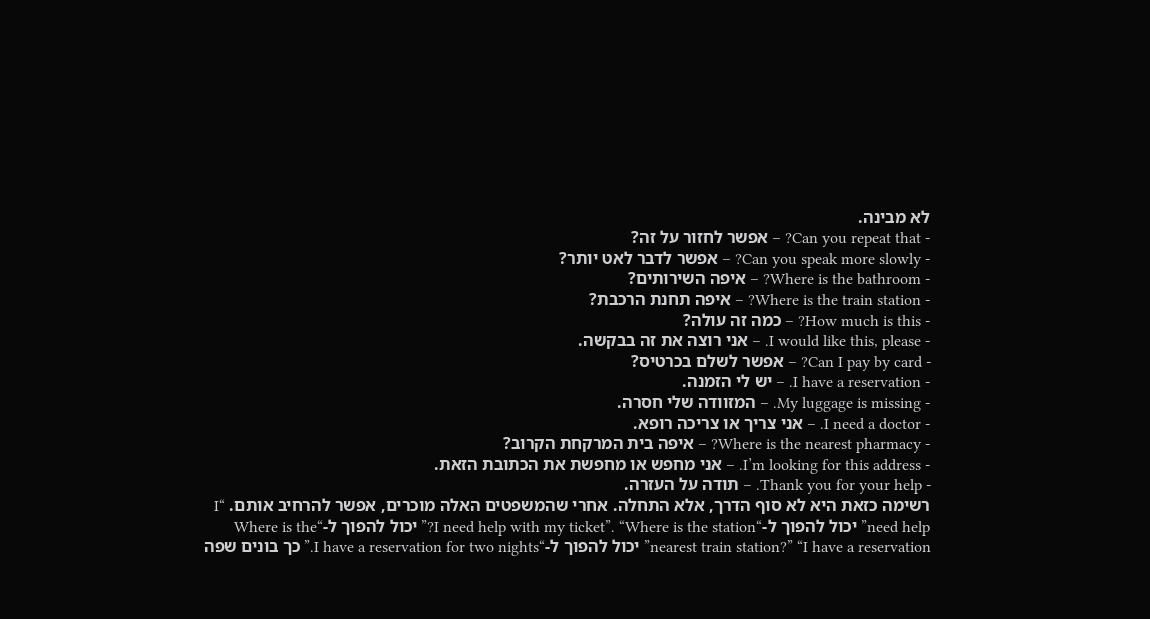לא מבינה.
- Can you repeat that? – אפשר לחזור על זה?
- Can you speak more slowly? – אפשר לדבר לאט יותר?
- Where is the bathroom? – איפה השירותים?
- Where is the train station? – איפה תחנת הרכבת?
- How much is this? – כמה זה עולה?
- I would like this, please. – אני רוצה את זה בבקשה.
- Can I pay by card? – אפשר לשלם בכרטיס?
- I have a reservation. – יש לי הזמנה.
- My luggage is missing. – המזוודה שלי חסרה.
- I need a doctor. – אני צריך או צריכה רופא.
- Where is the nearest pharmacy? – איפה בית המרקחת הקרוב?
- I’m looking for this address. – אני מחפש או מחפשת את הכתובת הזאת.
- Thank you for your help. – תודה על העזרה.
רשימה כזאת היא לא סוף הדרך, אלא התחלה. אחרי שהמשפטים האלה מוכרים, אפשר להרחיב אותם. “I need help” יכול להפוך ל-“I need help with my ticket”. “Where is the station?” יכול להפוך ל-“Where is the nearest train station?” “I have a reservation” יכול להפוך ל-“I have a reservation for two nights.” כך בונים שפה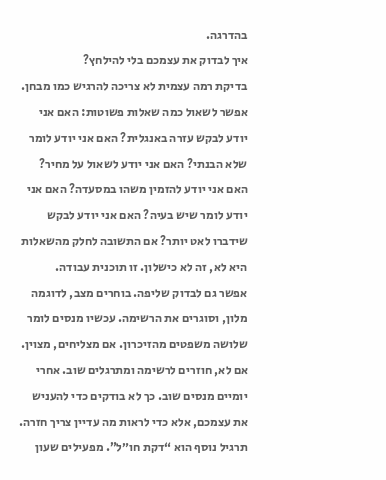בהדרגה.
איך לבדוק את עצמכם בלי להילחץ?
בדיקת רמה עצמית לא צריכה להרגיש כמו מבחן. אפשר לשאול כמה שאלות פשוטות: האם אני יודע לבקש עזרה באנגלית? האם אני יודע לומר שלא הבנתי? האם אני יודע לשאול על מחיר? האם אני יודע להזמין משהו במסעדה? האם אני יודע לומר שיש בעיה? האם אני יודע לבקש שידברו לאט יותר? אם התשובה לחלק מהשאלות היא לא, זה לא כישלון. זו תוכנית עבודה.
אפשר גם לבדוק שליפה. בוחרים מצב, לדוגמה מלון, וסוגרים את הרשימה. עכשיו מנסים לומר שלושה משפטים מהזיכרון. אם מצליחים, מצוין. אם לא, חוזרים לרשימה ומתרגלים שוב. אחרי יומיים מנסים שוב. כך לא בודקים כדי להעניש את עצמכם, אלא כדי לראות מה עדיין צריך חזרה.
תרגיל נוסף הוא “דקת חו״ל”. מפעילים שעון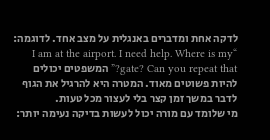לדקה אחת ומדברים באנגלית על מצב אחד. לדוגמה: “I am at the airport. I need help. Where is my gate? Can you repeat that?” המשפטים יכולים להיות פשוטים מאוד. המטרה היא להרגיל את הגוף לדבר במשך זמן קצר בלי לעצור מכל טעות.
מי שלומד עם מורה יכול לעשות בדיקה נעימה יותר: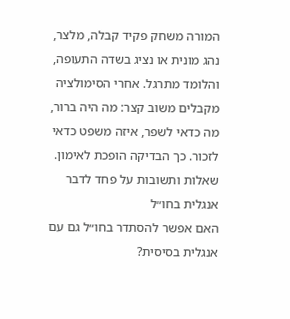המורה משחק פקיד קבלה, מלצר, נהג מונית או נציג בשדה התעופה, והלומד מתרגל. אחרי הסימולציה מקבלים משוב קצר: מה היה ברור, מה כדאי לשפר, איזה משפט כדאי לזכור. כך הבדיקה הופכת לאימון.
שאלות ותשובות על פחד לדבר אנגלית בחו״ל
האם אפשר להסתדר בחו״ל גם עם אנגלית בסיסית?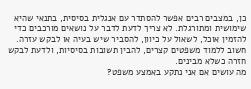כן, במצבים רבים אפשר להסתדר עם אנגלית בסיסית, בתנאי שהיא שימושית ומתורגלת. לא צריך לדעת לדבר על נושאים מורכבים כדי להזמין אוכל, לשאול על כיוון, להסביר שיש בעיה או לבקש עזרה. חשוב ללמוד משפטים קצרים, להבין תשובות בסיסיות, ולדעת לבקש חזרה כשלא מבינים.
מה עושים אם אני נתקע באמצע משפט?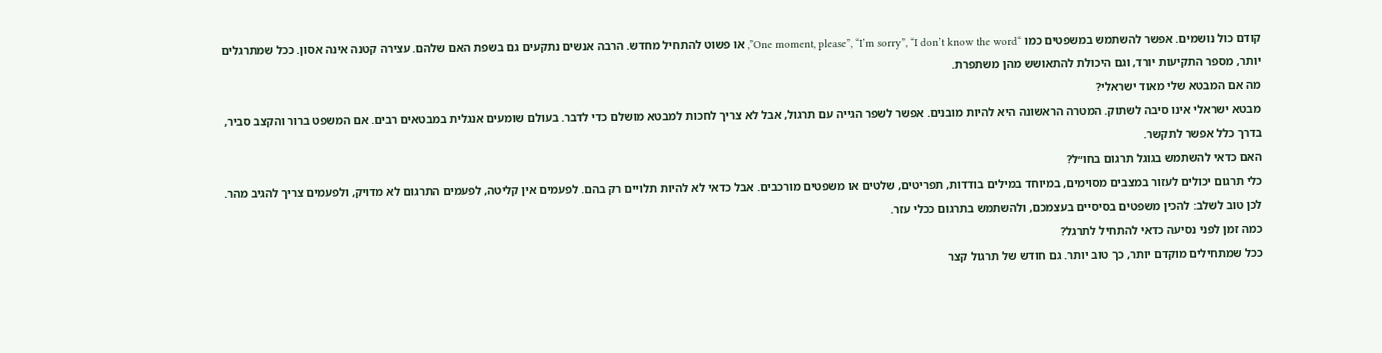קודם כול נושמים. אפשר להשתמש במשפטים כמו “One moment, please”, “I’m sorry”, “I don’t know the word”, או פשוט להתחיל מחדש. הרבה אנשים נתקעים גם בשפת האם שלהם. עצירה קטנה אינה אסון. ככל שמתרגלים יותר, מספר התקיעות יורד, וגם היכולת להתאושש מהן משתפרת.
מה אם המבטא שלי מאוד ישראלי?
מבטא ישראלי אינו סיבה לשתוק. המטרה הראשונה היא להיות מובנים. אפשר לשפר הגייה עם תרגול, אבל לא צריך לחכות למבטא מושלם כדי לדבר. בעולם שומעים אנגלית במבטאים רבים. אם המשפט ברור והקצב סביר, בדרך כלל אפשר לתקשר.
האם כדאי להשתמש בגוגל תרגום בחו״ל?
כלי תרגום יכולים לעזור במצבים מסוימים, במיוחד במילים בודדות, תפריטים, שלטים או משפטים מורכבים. אבל כדאי לא להיות תלויים רק בהם. לפעמים אין קליטה, לפעמים התרגום לא מדויק, ולפעמים צריך להגיב מהר. לכן טוב לשלב: להכין משפטים בסיסיים בעצמכם, ולהשתמש בתרגום ככלי עזר.
כמה זמן לפני נסיעה כדאי להתחיל לתרגל?
ככל שמתחילים מוקדם יותר, כך טוב יותר. גם חודש של תרגול קצר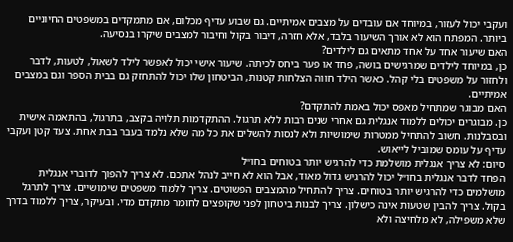ועקבי יכול לעזור, במיוחד אם עובדים על מצבים אמיתיים. גם שבוע עדיף מכלום, אם מתמקדים במשפטים החיוניים ביותר. המפתח הוא לא אורך השיעור בלבד, אלא חזרה, דיבור בקול וחיבור למצבים שיקרו בנסיעה.
האם שיעור אחד על אחד מתאים גם לילדים?
כן, במיוחד לילדים שמרגישים בושה, פחד או פער ביחס לכיתה. שיעור אישי יכול לאפשר לילד לשאול, לטעות, לדבר ולחזור על משפטים בלי קהל. כאשר הילד חווה הצלחות קטנות, הביטחון שלו יכול להתחזק גם בבית הספר וגם במצבים אמיתיים.
האם מבוגר שמתחיל מאפס יכול באמת להתקדם?
כן. מבוגרים יכולים ללמוד אנגלית גם אחרי שנים רבות ללא תרגול. ההתקדמות תלויה בקצב, בתרגול, בהתאמה אישית ובסבלנות. חשוב להתחיל ממטרות שימושיות ולא לנסות להשלים את כל מה שלא נלמד בעבר בבת אחת. צעד קטן ועקבי עדיף על עומס שמוביל לייאוש.
סיום: לא צריך אנגלית מושלמת כדי להרגיש יותר בטוחים בחו״ל
הפחד לדבר אנגלית בחו״ל יכול להרגיש גדול מאוד, אבל הוא לא חייב לנהל אתכם. לא צריך להפוך לדוברי אנגלית מושלמים כדי להרגיש יותר בטוחים. צריך להתחיל מהמצבים הפשוטים. צריך ללמוד משפטים שימושיים. צריך לתרגל בקול. צריך להבין שטעות אינה כישלון. צריך לבנות ביטחון לפני שקופצים לחומר מתקדם מדי. ובעיקר, צריך ללמוד בדרך שלא משפילה, לא מלחיצה ולא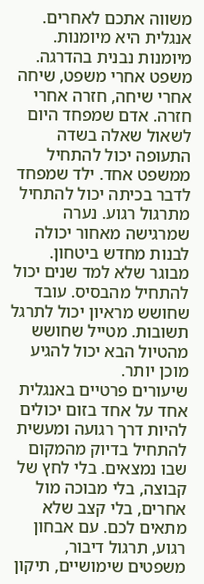משווה אתכם לאחרים.
אנגלית היא מיומנות. מיומנות נבנית בהדרגה. משפט אחרי משפט, שיחה אחרי שיחה, חזרה אחרי חזרה. אדם שמפחד היום לשאול שאלה בשדה התעופה יכול להתחיל ממשפט אחד. ילד שמפחד לדבר בכיתה יכול להתחיל מתרגול רגוע. נערה שמרגישה מאחור יכולה לבנות מחדש ביטחון. מבוגר שלא למד שנים יכול להתחיל מהבסיס. עובד שחושש מראיון יכול לתרגל תשובות. מטייל שחושש מהטיול הבא יכול להגיע מוכן יותר.
שיעורים פרטיים באנגלית אחד על אחד בזום יכולים להיות דרך רגועה ומעשית להתחיל בדיוק מהמקום שבו נמצאים. בלי לחץ של קבוצה, בלי מבוכה מול אחרים, בלי קצב שלא מתאים לכם. עם אבחון רגוע, תרגול דיבור, משפטים שימושיים, תיקון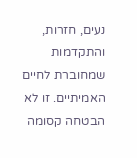נעים, חזרות, והתקדמות שמחוברת לחיים האמיתיים. זו לא הבטחה קסומה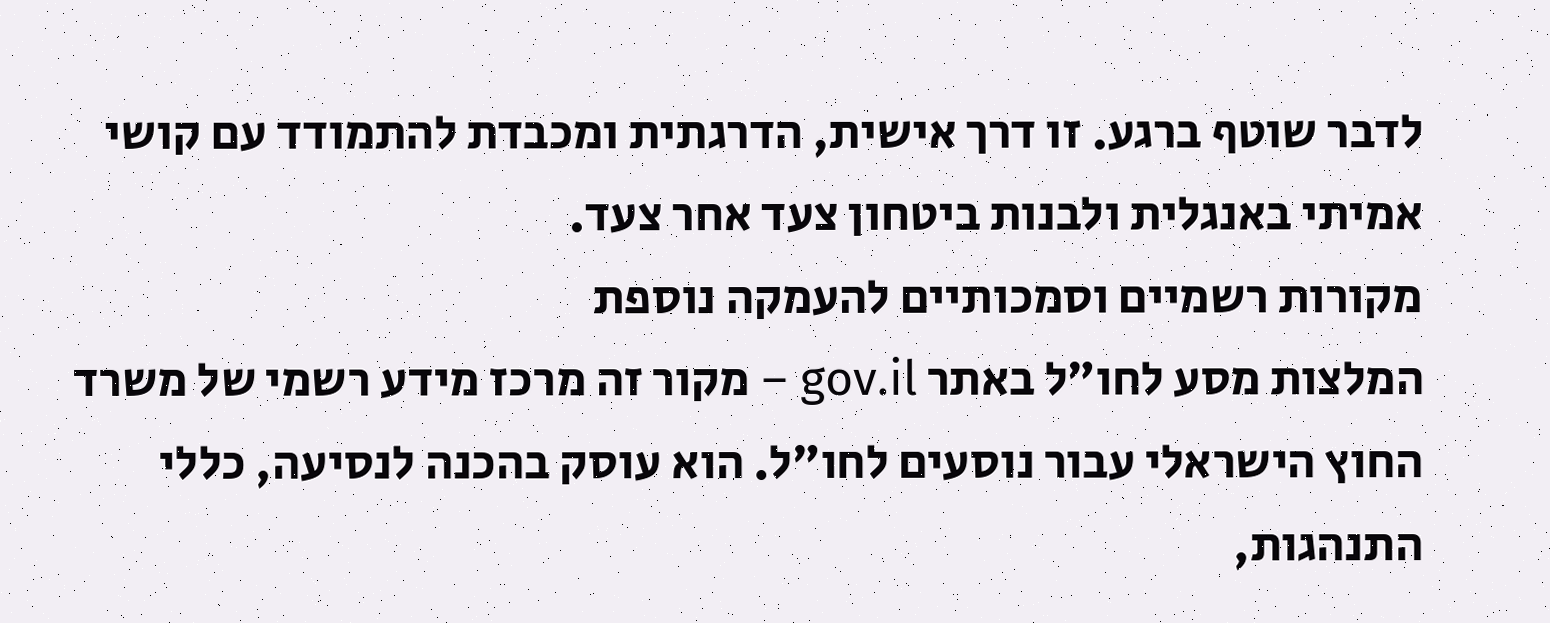לדבר שוטף ברגע. זו דרך אישית, הדרגתית ומכבדת להתמודד עם קושי אמיתי באנגלית ולבנות ביטחון צעד אחר צעד.
מקורות רשמיים וסמכותיים להעמקה נוספת
המלצות מסע לחו״ל באתר gov.il – מקור זה מרכז מידע רשמי של משרד החוץ הישראלי עבור נוסעים לחו״ל. הוא עוסק בהכנה לנסיעה, כללי התנהגות,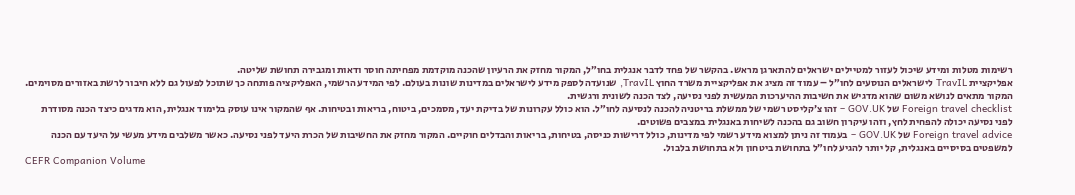רשימות מטלות ומידע שיכול לעזור למטיילים ישראלים להתארגן מראש. בהקשר של פחד לדבר אנגלית בחו״ל, המקור מחזק את הרעיון שהכנה מוקדמת מפחיתה חוסר ודאות ומגבירה תחושת שליטה.
אפליקציית TravIL לישראלים הנוסעים לחו״ל – עמוד זה מציג את אפליקציית משרד החוץ TravIL, שנועדה לספק מידע לישראלים במדינות שונות בעולם. לפי המידע הרשמי, האפליקציה פותחה כך שתוכל לפעול גם ללא חיבור לרשת באזורים מסוימים. המקור מתאים לנושא משום שהוא מדגיש את חשיבות ההיערכות המעשית לפני נסיעה, לצד הכנה לשונית ורגשית.
Foreign travel checklist של GOV.UK – זהו צ׳קליסט רשמי של ממשלת בריטניה להכנה לנסיעה לחו״ל. הוא כולל עקרונות של בדיקת יעד, מסמכים, ביטוח, בריאות ובטיחות. אף שהמקור אינו עוסק בלימוד אנגלית, הוא מדגים כיצד הכנה מסודרת לפני נסיעה יכולה להפחית לחץ, וזהו עיקרון חשוב גם בהכנה לשיחות באנגלית במצבים פשוטים.
Foreign travel advice של GOV.UK – בעמוד זה ניתן למצוא מידע רשמי לפי מדינות, כולל דרישות כניסה, בטיחות, בריאות והבדלים חוקיים. המקור מחזק את החשיבות של הכרת היעד לפני נסיעה. כאשר משלבים מידע מעשי על היעד עם הכנה למשפטים בסיסיים באנגלית, קל יותר להגיע לחו״ל בתחושת ביטחון ולא בתחושת בלבול.
CEFR Companion Volume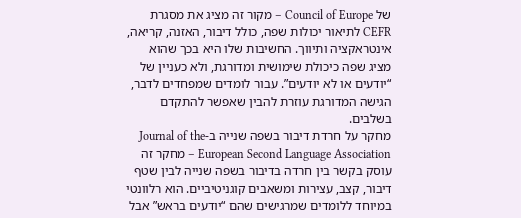של Council of Europe – מקור זה מציג את מסגרת CEFR לתיאור יכולות שפה, כולל דיבור, האזנה, קריאה, אינטראקציה ותיווך. החשיבות שלו היא בכך שהוא מציג שפה כיכולת שימושית ומדורגת, ולא כעניין של “יודעים או לא יודעים”. עבור לומדים שמפחדים לדבר, הגישה המדורגת עוזרת להבין שאפשר להתקדם בשלבים.
מחקר על חרדת דיבור בשפה שנייה ב-Journal of the European Second Language Association – מחקר זה עוסק בקשר בין חרדה בדיבור בשפה שנייה לבין שטף דיבור, קצב, עצירות ומשאבים קוגניטיביים. הוא רלוונטי במיוחד ללומדים שמרגישים שהם “יודעים בראש” אבל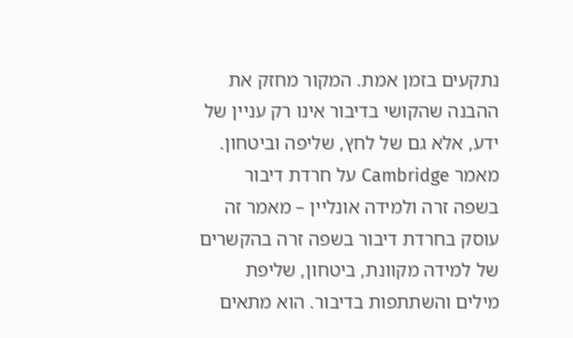נתקעים בזמן אמת. המקור מחזק את ההבנה שהקושי בדיבור אינו רק עניין של ידע, אלא גם של לחץ, שליפה וביטחון.
מאמר Cambridge על חרדת דיבור בשפה זרה ולמידה אונליין – מאמר זה עוסק בחרדת דיבור בשפה זרה בהקשרים של למידה מקוונת, ביטחון, שליפת מילים והשתתפות בדיבור. הוא מתאים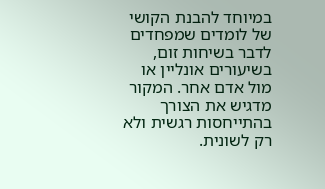במיוחד להבנת הקושי של לומדים שמפחדים לדבר בשיחות זום, בשיעורים אונליין או מול אדם אחר. המקור מדגיש את הצורך בהתייחסות רגשית ולא רק לשונית.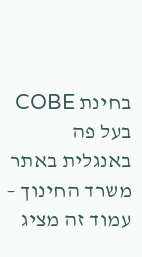בחינת COBE בעל פה באנגלית באתר משרד החינוך – עמוד זה מציג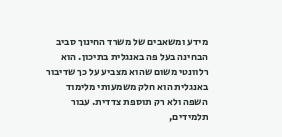מידע ומשאבים של משרד החינוך סביב הבחינה בעל פה באנגלית בתיכון. הוא רלוונטי משום שהוא מצביע על כך שדיבור באנגלית הוא חלק משמעותי מלימוד השפה ולא רק תוספת צדדית. עבור תלמידים,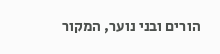הורים ובני נוער, המקור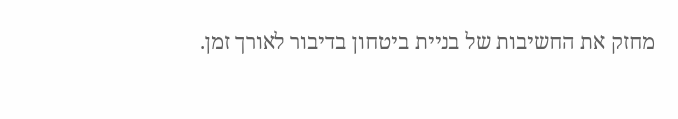מחזק את החשיבות של בניית ביטחון בדיבור לאורך זמן.